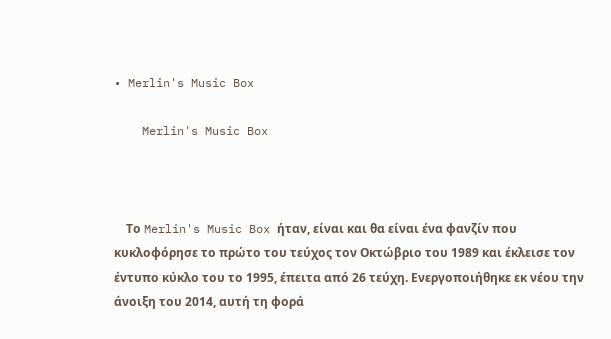• Merlin's Music Box

    Merlin's Music Box



    Το Merlin's Music Box ήταν, είναι και θα είναι ένα φανζίν που κυκλοφόρησε το πρώτο του τεύχος τον Οκτώβριο του 1989 και έκλεισε τον έντυπο κύκλο του το 1995, έπειτα από 26 τεύχη. Ενεργοποιήθηκε εκ νέου την άνοιξη του 2014, αυτή τη φορά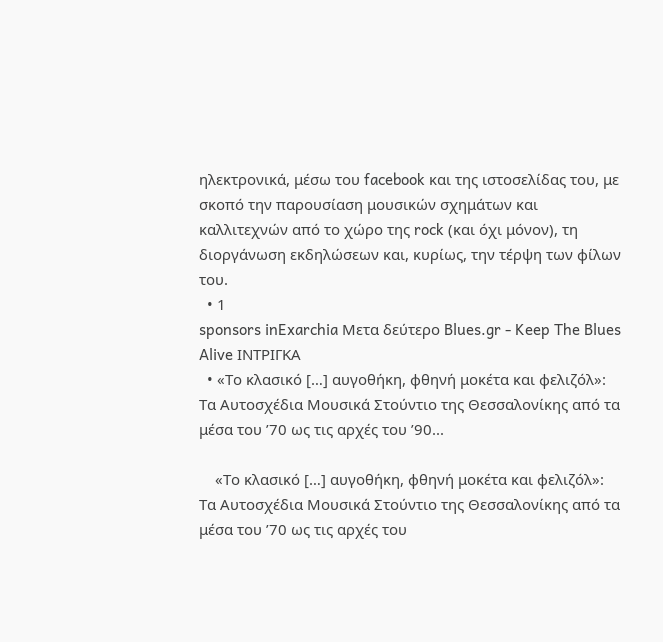ηλεκτρονικά, μέσω του facebook και της ιστοσελίδας του, με σκοπό την παρουσίαση μουσικών σχημάτων και καλλιτεχνών από το χώρο της rock (και όχι μόνον), τη διοργάνωση εκδηλώσεων και, κυρίως, την τέρψη των φίλων του.
  • 1
sponsors inExarchia Μετα δεύτερο Blues.gr - Keep The Blues Alive ΙΝΤΡΙΓΚΑ
  • «Το κλασικό […] αυγοθήκη, φθηνή μοκέτα και φελιζόλ»: Τα Αυτοσχέδια Μουσικά Στούντιο της Θεσσαλονίκης από τα μέσα του ’70 ως τις αρχές του ’90...

    «Το κλασικό […] αυγοθήκη, φθηνή μοκέτα και φελιζόλ»: Τα Αυτοσχέδια Μουσικά Στούντιο της Θεσσαλονίκης από τα μέσα του ’70 ως τις αρχές του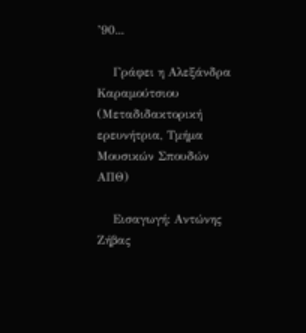’90...

    Γράφει η Αλεξάνδρα Καραμούτσιου (Μεταδιδακτορική ερευνήτρια, Τμήμα Μουσικών Σπουδών ΑΠΘ)

    Εισαγωγή: Αντώνης Ζήβας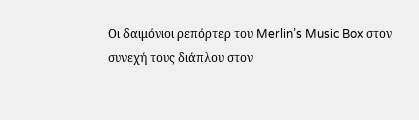Οι δαιμόνιοι ρεπόρτερ του Merlin’s Music Box στον συνεχή τους διάπλου στον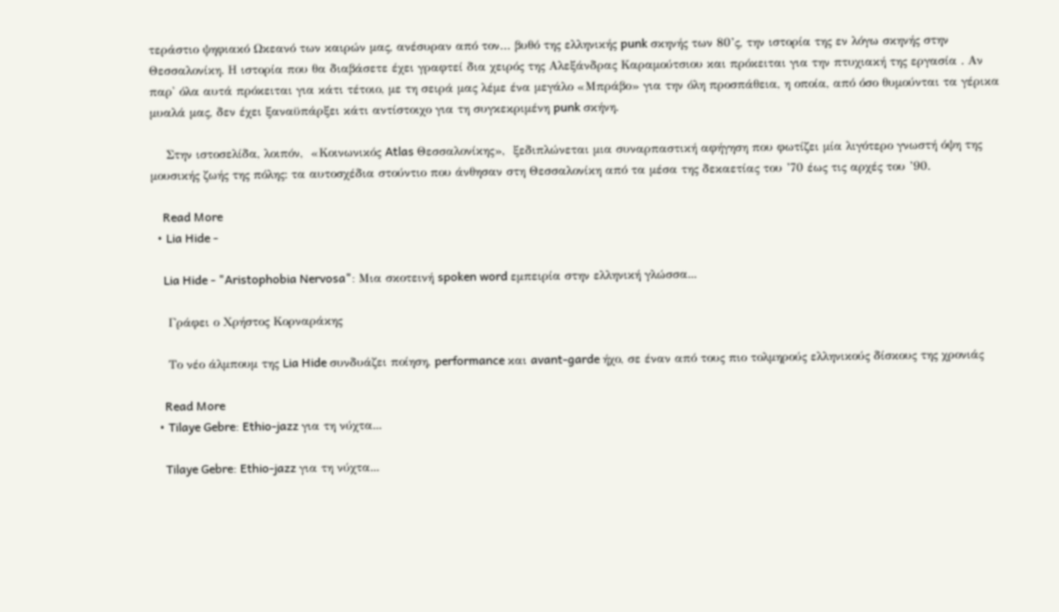τεράστιο ψηφιακό Ωκεανό των καιρών μας, ανέσυραν από τον… βυθό της ελληνικής punk σκηνής των 80’ς, την ιστορία της εν λόγω σκηνής στην Θεσσαλονίκη. Η ιστορία που θα διαβάσετε έχει γραφτεί δια χειρός της Αλεξάνδρας Καραμούτσιου και πρόκειται για την πτυχιακή της εργασία . Αν παρ' όλα αυτά πρόκειται για κάτι τέτοιο, με τη σειρά μας λέμε ένα μεγάλο «Μπράβο» για την όλη προσπάθεια, η οποία, από όσο θυμούνται τα γέρικα μυαλά μας, δεν έχει ξαναϋπάρξει κάτι αντίστοιχο για τη συγκεκριμένη punk σκήνη.

    Στην ιστοσελίδα, λοιπόν,  «Κοινωνικός Atlas Θεσσαλονίκης»,  ξεδιπλώνεται μια συναρπαστική αφήγηση που φωτίζει μία λιγότερο γνωστή όψη της μουσικής ζωής της πόλης: τα αυτοσχέδια στούντιο που άνθησαν στη Θεσσαλονίκη από τα μέσα της δεκαετίας του ’70 έως τις αρχές του ’90.

    Read More
  • Lia Hide -

    Lia Hide - "Aristophobia Nervosa": Μια σκοτεινή spoken word εμπειρία στην ελληνική γλώσσα...

    Γράφει ο Χρήστος Κορναράκης

    Το νέο άλμπουμ της Lia Hide συνδυάζει ποίηση, performance και avant-garde ήχο, σε έναν από τους πιο τολμηρούς ελληνικούς δίσκους της χρονιάς

    Read More
  • Tilaye Gebre: Ethio-jazz για τη νύχτα...

    Tilaye Gebre: Ethio-jazz για τη νύχτα...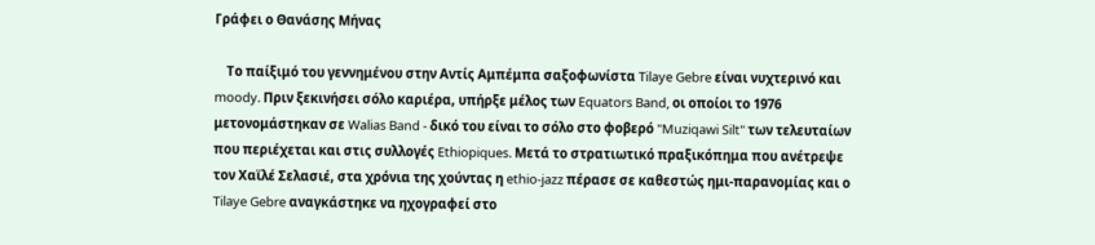Γράφει ο Θανάσης Μήνας

    Το παίξιμό του γεννημένου στην Αντίς Αμπέμπα σαξοφωνίστα Tilaye Gebre είναι νυχτερινό και moody. Πριν ξεκινήσει σόλο καριέρα, υπήρξε μέλος των Equators Band, οι οποίοι το 1976 μετονομάστηκαν σε Walias Band - δικό του είναι το σόλο στο φοβερό "Muziqawi Silt" των τελευταίων που περιέχεται και στις συλλογές Ethiopiques. Μετά το στρατιωτικό πραξικόπημα που ανέτρεψε τον Χαϊλέ Σελασιέ, στα χρόνια της χούντας η ethio-jazz πέρασε σε καθεστώς ημι-παρανομίας και ο Tilaye Gebre αναγκάστηκε να ηχογραφεί στο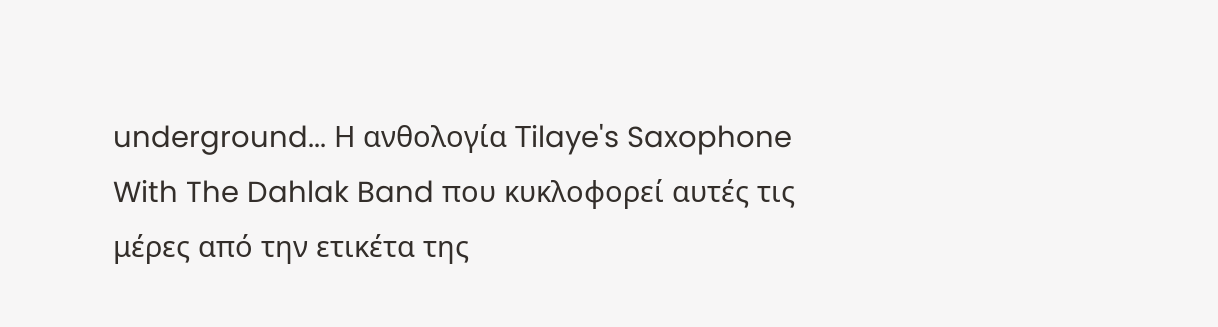underground... Η ανθολογία Τilaye's Saxophone With The Dahlak Band που κυκλοφορεί αυτές τις μέρες από την ετικέτα της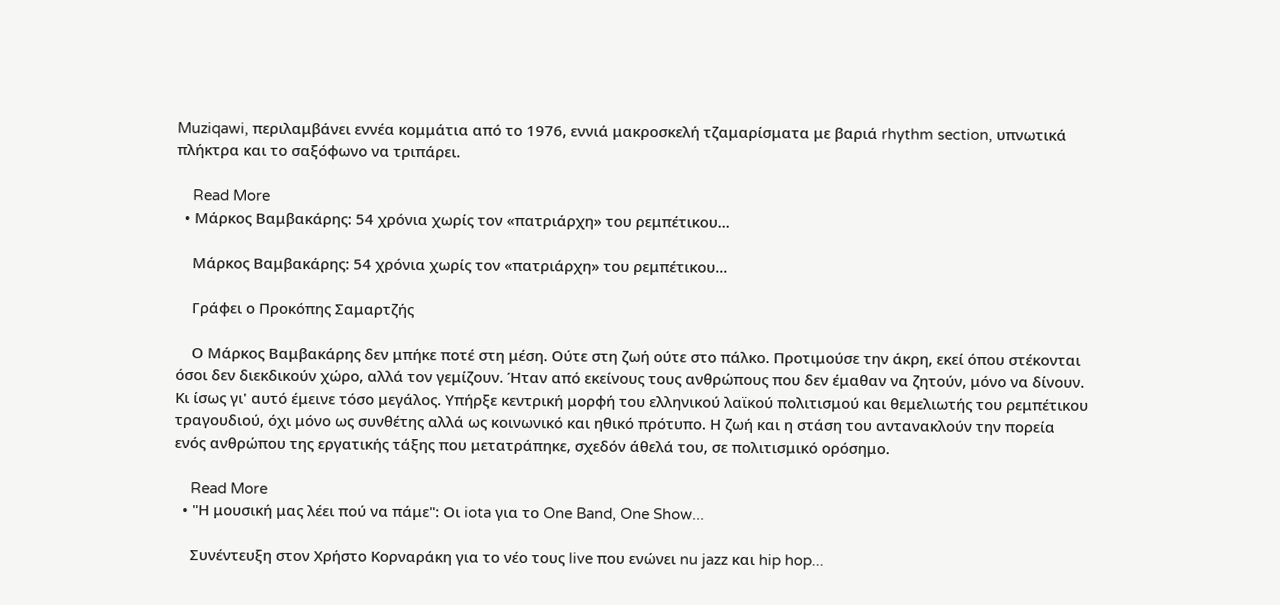Muziqawi, περιλαμβάνει εννέα κομμάτια από το 1976, εννιά μακροσκελή τζαμαρίσματα με βαριά rhythm section, υπνωτικά πλήκτρα και το σαξόφωνο να τριπάρει.

    Read More
  • Μάρκος Βαμβακάρης: 54 χρόνια χωρίς τον «πατριάρχη» του ρεμπέτικου...

    Μάρκος Βαμβακάρης: 54 χρόνια χωρίς τον «πατριάρχη» του ρεμπέτικου...

    Γράφει ο Προκόπης Σαμαρτζής

    Ο Μάρκος Βαμβακάρης δεν μπήκε ποτέ στη μέση. Ούτε στη ζωή ούτε στο πάλκο. Προτιμούσε την άκρη, εκεί όπου στέκονται όσοι δεν διεκδικούν χώρο, αλλά τον γεμίζουν. Ήταν από εκείνους τους ανθρώπους που δεν έμαθαν να ζητούν, μόνο να δίνουν. Κι ίσως γι' αυτό έμεινε τόσο μεγάλος. Υπήρξε κεντρική μορφή του ελληνικού λαϊκού πολιτισμού και θεμελιωτής του ρεμπέτικου τραγουδιού, όχι μόνο ως συνθέτης αλλά ως κοινωνικό και ηθικό πρότυπο. Η ζωή και η στάση του αντανακλούν την πορεία ενός ανθρώπου της εργατικής τάξης που μετατράπηκε, σχεδόν άθελά του, σε πολιτισμικό ορόσημο.

    Read More
  • "Η μουσική μας λέει πού να πάμε": Οι iota για το One Band, One Show...

    Συνέντευξη στον Χρήστο Κορναράκη για το νέο τους live που ενώνει nu jazz και hip hop...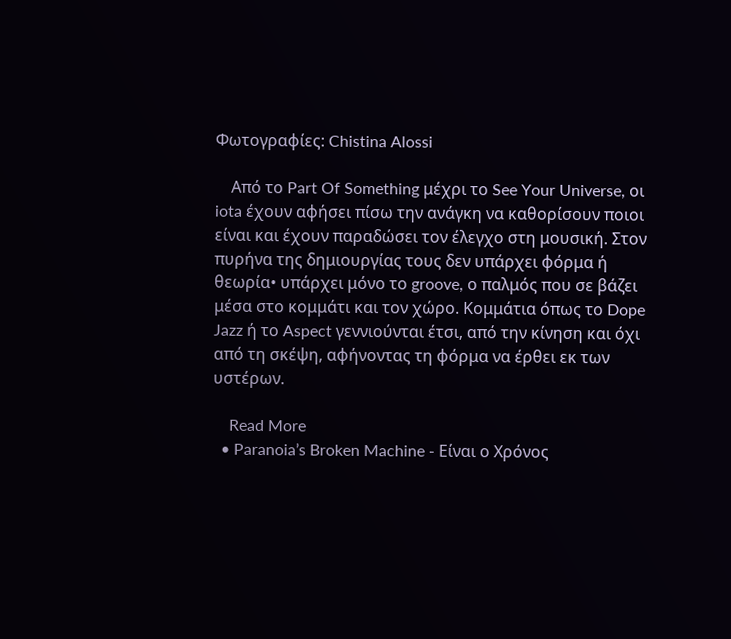Φωτογραφίες: Chistina Alossi

    Από το Part Of Something μέχρι το See Your Universe, οι iota έχουν αφήσει πίσω την ανάγκη να καθορίσουν ποιοι είναι και έχουν παραδώσει τον έλεγχο στη μουσική. Στον πυρήνα της δημιουργίας τους δεν υπάρχει φόρμα ή θεωρία• υπάρχει μόνο το groove, ο παλμός που σε βάζει μέσα στο κομμάτι και τον χώρο. Κομμάτια όπως το Dope Jazz ή το Aspect γεννιούνται έτσι, από την κίνηση και όχι από τη σκέψη, αφήνοντας τη φόρμα να έρθει εκ των υστέρων.

    Read More
  • Paranoia’s Broken Machine - Είναι ο Χρόνος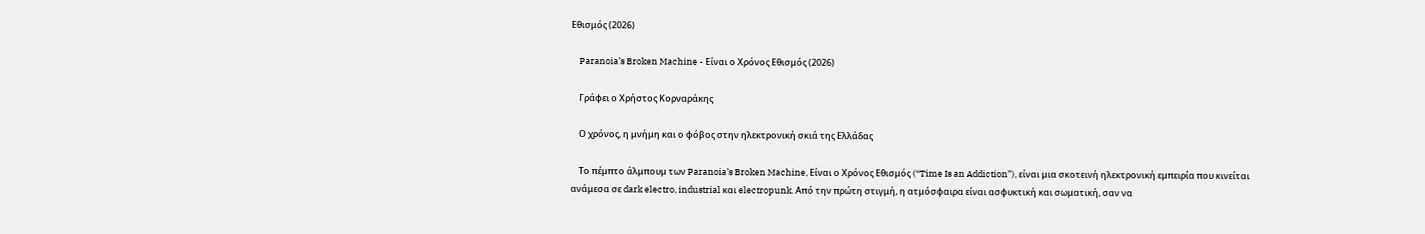Εθισμός (2026)

    Paranoia’s Broken Machine - Είναι ο Χρόνος Εθισμός (2026)

    Γράφει ο Χρήστος Κορναράκης

    Ο χρόνος, η μνήμη και ο φόβος στην ηλεκτρονική σκιά της Ελλάδας

    Το πέμπτο άλμπουμ των Paranoia’s Broken Machine, Είναι ο Χρόνος Εθισμός (“Time Is an Addiction”), είναι μια σκοτεινή ηλεκτρονική εμπειρία που κινείται ανάμεσα σε dark electro, industrial και electropunk. Από την πρώτη στιγμή, η ατμόσφαιρα είναι ασφυκτική και σωματική, σαν να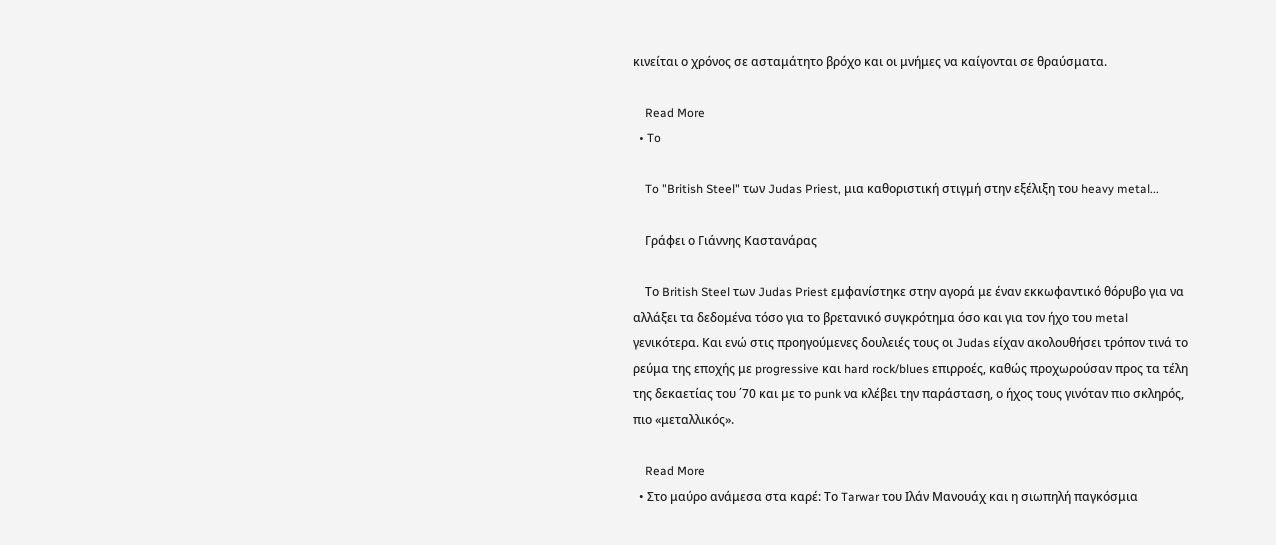κινείται ο χρόνος σε ασταμάτητο βρόχο και οι μνήμες να καίγονται σε θραύσματα.

    Read More
  • To

    To "British Steel" των Judas Priest, μια καθοριστική στιγμή στην εξέλιξη του heavy metal...

    Γράφει ο Γιάννης Καστανάρας

    Το British Steel των Judas Priest εμφανίστηκε στην αγορά με έναν εκκωφαντικό θόρυβο για να αλλάξει τα δεδομένα τόσο για το βρετανικό συγκρότημα όσο και για τον ήχο του metal γενικότερα. Και ενώ στις προηγούμενες δουλειές τους οι Judas είχαν ακολουθήσει τρόπον τινά το ρεύμα της εποχής με progressive και hard rock/blues επιρροές, καθώς προχωρούσαν προς τα τέλη της δεκαετίας του ΄70 και με το punk να κλέβει την παράσταση, ο ήχος τους γινόταν πιο σκληρός, πιο «μεταλλικός».

    Read More
  • Στο μαύρο ανάμεσα στα καρέ: Το Tarwar του Ιλάν Μανουάχ και η σιωπηλή παγκόσμια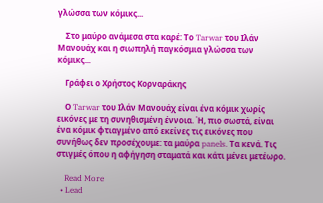γλώσσα των κόμικς...

    Στο μαύρο ανάμεσα στα καρέ: Το Tarwar του Ιλάν Μανουάχ και η σιωπηλή παγκόσμια γλώσσα των κόμικς...

    Γράφει ο Χρήστος Κορναράκης

    Ο Tarwar του Ιλάν Μανουάχ είναι ένα κόμικ χωρίς εικόνες με τη συνηθισμένη έννοια. Ή, πιο σωστά, είναι ένα κόμικ φτιαγμένο από εκείνες τις εικόνες που συνήθως δεν προσέχουμε: τα μαύρα panels. Τα κενά. Τις στιγμές όπου η αφήγηση σταματά και κάτι μένει μετέωρο.

    Read More
  • Lead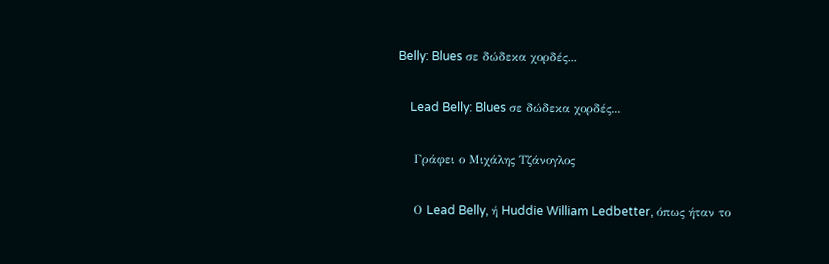Belly: Blues σε δώδεκα χορδές...

    Lead Belly: Blues σε δώδεκα χορδές...

    Γράφει ο Μιχάλης Τζάνογλος

    Ο Lead Belly, ή Huddie William Ledbetter, όπως ήταν το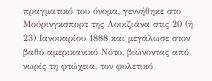πραγματικό του όνομα, γεννήθηκε στο Μούρινγκσπορτ της Λουιζιάνα στις 20 (ή 23) Ιανουαρίου 1888 και μεγάλωσε στον βαθύ αμερικανικό Νότο, βιώνοντας από νωρίς τη φτώχεια, τον φυλετικό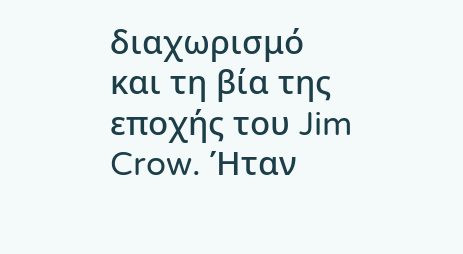διαχωρισμό και τη βία της εποχής του Jim Crow. Ήταν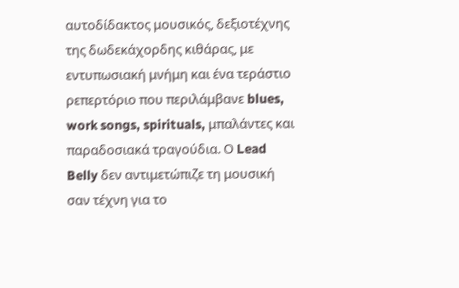αυτοδίδακτος μουσικός, δεξιοτέχνης της δωδεκάχορδης κιθάρας, με εντυπωσιακή μνήμη και ένα τεράστιο ρεπερτόριο που περιλάμβανε blues, work songs, spirituals, μπαλάντες και παραδοσιακά τραγούδια. Ο Lead Belly δεν αντιμετώπιζε τη μουσική σαν τέχνη για το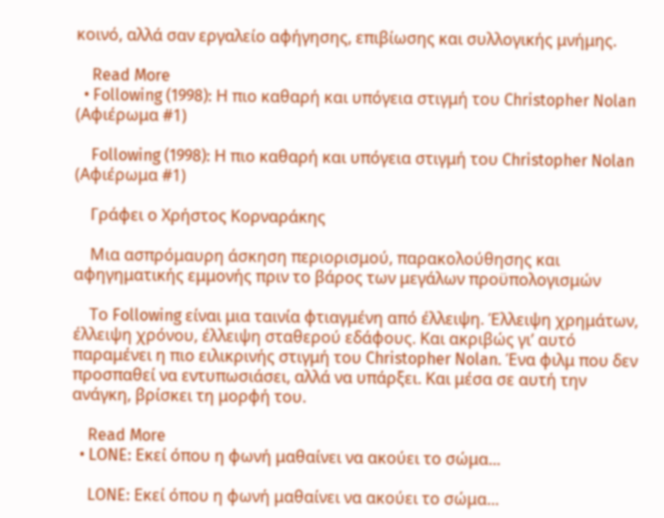κοινό, αλλά σαν εργαλείο αφήγησης, επιβίωσης και συλλογικής μνήμης.

    Read More
  • Following (1998): Η πιο καθαρή και υπόγεια στιγμή του Christopher Nolan (Αφιέρωμα #1)

    Following (1998): Η πιο καθαρή και υπόγεια στιγμή του Christopher Nolan (Αφιέρωμα #1)

    Γράφει ο Χρήστος Κορναράκης

    Μια ασπρόμαυρη άσκηση περιορισμού, παρακολούθησης και αφηγηματικής εμμονής πριν το βάρος των μεγάλων προϋπολογισμών

    Το Following είναι μια ταινία φτιαγμένη από έλλειψη. Έλλειψη χρημάτων, έλλειψη χρόνου, έλλειψη σταθερού εδάφους. Και ακριβώς γι’ αυτό παραμένει η πιο ειλικρινής στιγμή του Christopher Nolan. Ένα φιλμ που δεν προσπαθεί να εντυπωσιάσει, αλλά να υπάρξει. Και μέσα σε αυτή την ανάγκη, βρίσκει τη μορφή του.

    Read More
  • LONE: Εκεί όπου η φωνή μαθαίνει να ακούει το σώμα...

    LONE: Εκεί όπου η φωνή μαθαίνει να ακούει το σώμα...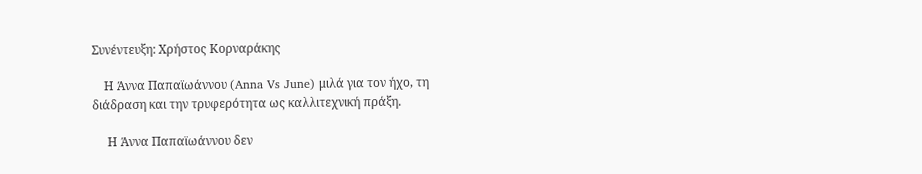Συνέντευξη: Χρήστος Κορναράκης

    Η Άννα Παπαϊωάννου (Anna Vs June) μιλά για τον ήχο, τη διάδραση και την τρυφερότητα ως καλλιτεχνική πράξη.

     Η Άννα Παπαϊωάννου δεν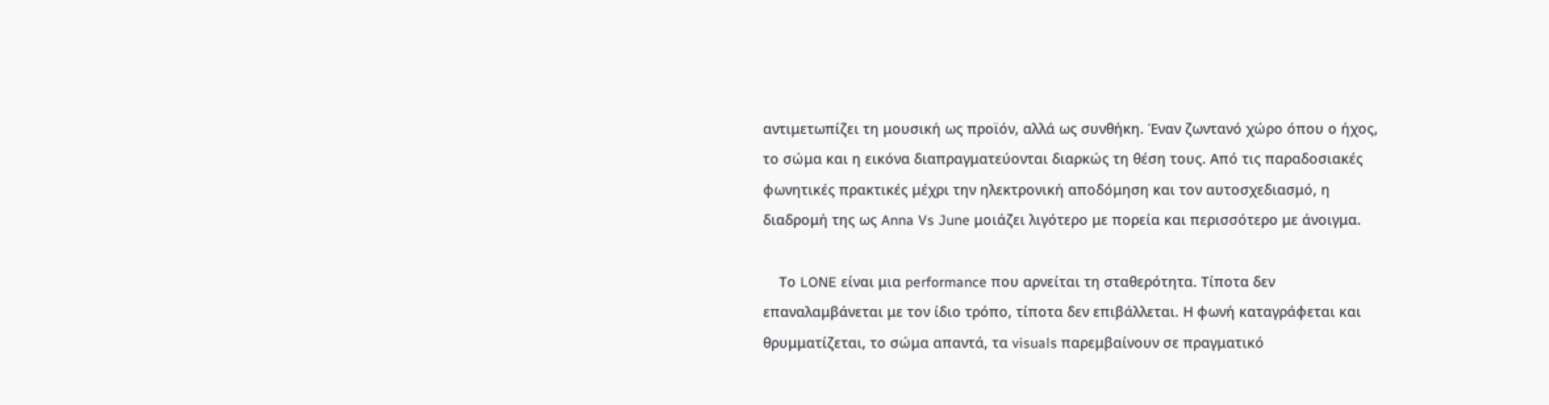αντιμετωπίζει τη μουσική ως προϊόν, αλλά ως συνθήκη. Έναν ζωντανό χώρο όπου ο ήχος, το σώμα και η εικόνα διαπραγματεύονται διαρκώς τη θέση τους. Από τις παραδοσιακές φωνητικές πρακτικές μέχρι την ηλεκτρονική αποδόμηση και τον αυτοσχεδιασμό, η διαδρομή της ως Anna Vs June μοιάζει λιγότερο με πορεία και περισσότερο με άνοιγμα.

    Το LONE είναι μια performance που αρνείται τη σταθερότητα. Τίποτα δεν επαναλαμβάνεται με τον ίδιο τρόπο, τίποτα δεν επιβάλλεται. Η φωνή καταγράφεται και θρυμματίζεται, το σώμα απαντά, τα visuals παρεμβαίνουν σε πραγματικό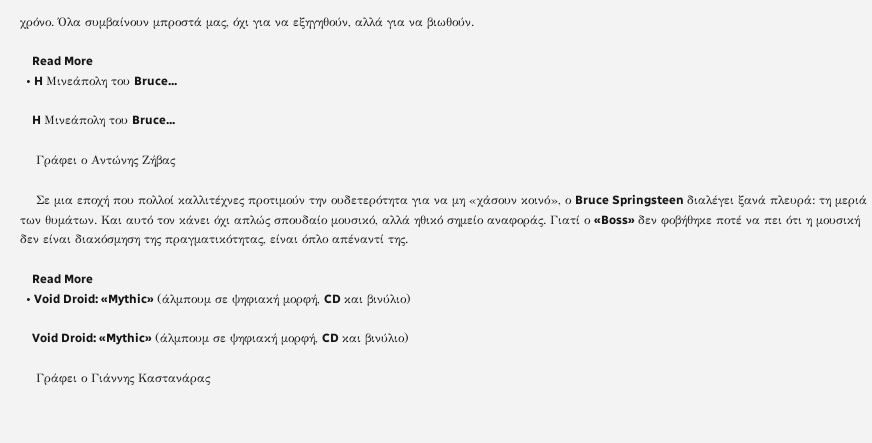χρόνο. Όλα συμβαίνουν μπροστά μας, όχι για να εξηγηθούν, αλλά για να βιωθούν.

    Read More
  • H Μινεάπολη του Bruce...

    H Μινεάπολη του Bruce...

    Γράφει ο Αντώνης Ζήβας

    Σε μια εποχή που πολλοί καλλιτέχνες προτιμούν την ουδετερότητα για να μη «χάσουν κοινό», ο Bruce Springsteen διαλέγει ξανά πλευρά: τη μεριά των θυμάτων. Και αυτό τον κάνει όχι απλώς σπουδαίο μουσικό, αλλά ηθικό σημείο αναφοράς. Γιατί ο «Boss» δεν φοβήθηκε ποτέ να πει ότι η μουσική δεν είναι διακόσμηση της πραγματικότητας, είναι όπλο απέναντί της.

    Read More
  • Void Droid: «Mythic» (άλμπουμ σε ψηφιακή μορφή, CD και βινύλιο)

    Void Droid: «Mythic» (άλμπουμ σε ψηφιακή μορφή, CD και βινύλιο)

    Γράφει ο Γιάννης Καστανάρας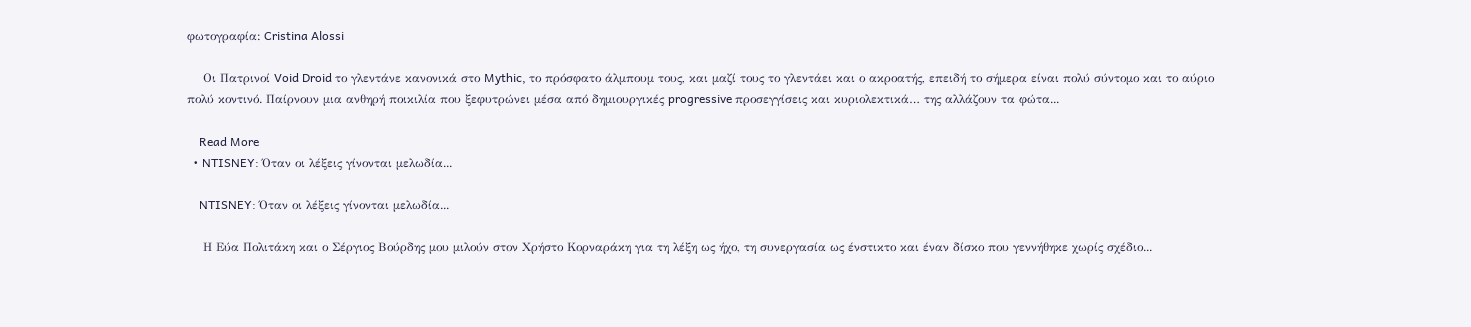φωτογραφία: Cristina Alossi

    Οι Πατρινοί Void Droid το γλεντάνε κανονικά στο Mythic, το πρόσφατο άλμπουμ τους, και μαζί τους το γλεντάει και ο ακροατής, επειδή το σήμερα είναι πολύ σύντομο και το αύριο πολύ κοντινό. Παίρνουν μια ανθηρή ποικιλία που ξεφυτρώνει μέσα από δημιουργικές progressive προσεγγίσεις και κυριολεκτικά… της αλλάζουν τα φώτα...

    Read More
  • NTISNEY: Όταν οι λέξεις γίνονται μελωδία...

    NTISNEY: Όταν οι λέξεις γίνονται μελωδία...

    Η Εύα Πολιτάκη και ο Σέργιος Βούρδης μου μιλούν στον Χρήστο Κορναράκη για τη λέξη ως ήχο, τη συνεργασία ως ένστικτο και έναν δίσκο που γεννήθηκε χωρίς σχέδιο...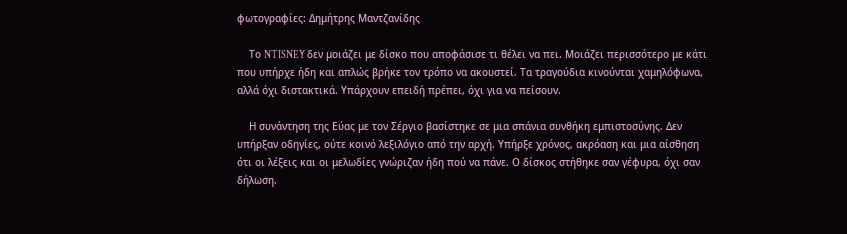φωτογραφίες: Δημήτρης Μαντζανίδης

    Το NTISNEY δεν μοιάζει με δίσκο που αποφάσισε τι θέλει να πει. Μοιάζει περισσότερο με κάτι που υπήρχε ήδη και απλώς βρήκε τον τρόπο να ακουστεί. Τα τραγούδια κινούνται χαμηλόφωνα, αλλά όχι διστακτικά. Υπάρχουν επειδή πρέπει, όχι για να πείσουν.

    Η συνάντηση της Εύας με τον Σέργιο βασίστηκε σε μια σπάνια συνθήκη εμπιστοσύνης. Δεν υπήρξαν οδηγίες, ούτε κοινό λεξιλόγιο από την αρχή. Υπήρξε χρόνος, ακρόαση και μια αίσθηση ότι οι λέξεις και οι μελωδίες γνώριζαν ήδη πού να πάνε. Ο δίσκος στήθηκε σαν γέφυρα, όχι σαν δήλωση.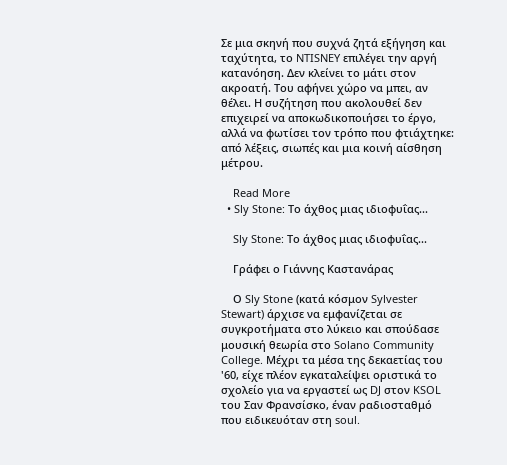Σε μια σκηνή που συχνά ζητά εξήγηση και ταχύτητα, το NTISNEY επιλέγει την αργή κατανόηση. Δεν κλείνει το μάτι στον ακροατή. Του αφήνει χώρο να μπει, αν θέλει. Η συζήτηση που ακολουθεί δεν επιχειρεί να αποκωδικοποιήσει το έργο, αλλά να φωτίσει τον τρόπο που φτιάχτηκε: από λέξεις, σιωπές και μια κοινή αίσθηση μέτρου.

    Read More
  • Sly Stone: Το άχθος μιας ιδιοφυΐας...

    Sly Stone: Το άχθος μιας ιδιοφυΐας...

    Γράφει ο Γιάννης Καστανάρας

    Ο Sly Stone (κατά κόσμον Sylvester Stewart) άρχισε να εμφανίζεται σε συγκροτήματα στο λύκειο και σπούδασε μουσική θεωρία στο Solano Community College. Μέχρι τα μέσα της δεκαετίας του '60, είχε πλέον εγκαταλείψει οριστικά το σχολείο για να εργαστεί ως DJ στον KSOL του Σαν Φρανσίσκο, έναν ραδιοσταθμό που ειδικευόταν στη soul.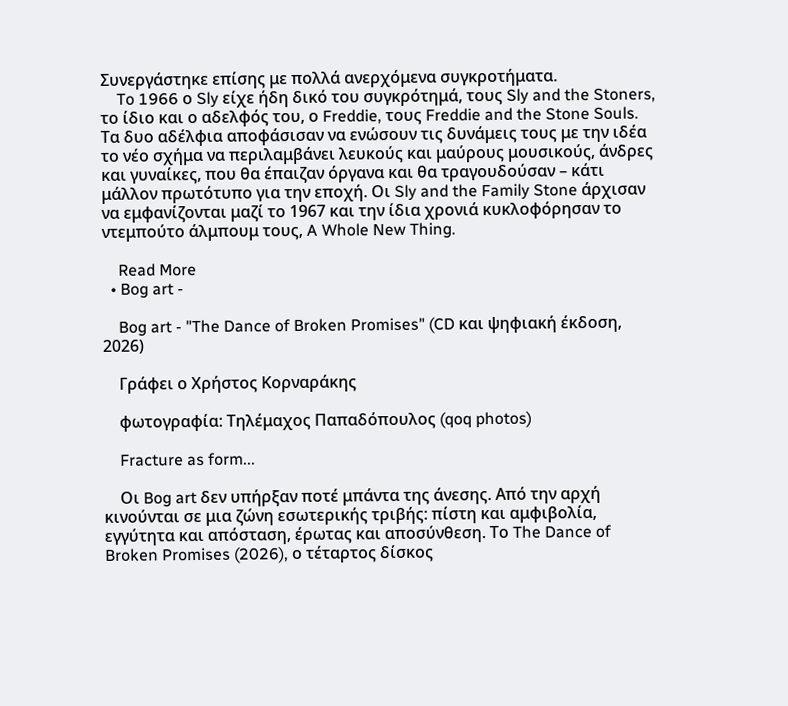Συνεργάστηκε επίσης με πολλά ανερχόμενα συγκροτήματα.
    To 1966 ο Sly είχε ήδη δικό του συγκρότημά, τους Sly and the Stoners, το ίδιο και ο αδελφός του, ο Freddie, τους Freddie and the Stone Souls. Τα δυο αδέλφια αποφάσισαν να ενώσουν τις δυνάμεις τους με την ιδέα το νέο σχήμα να περιλαμβάνει λευκούς και μαύρους μουσικούς, άνδρες και γυναίκες, που θα έπαιζαν όργανα και θα τραγουδούσαν – κάτι μάλλον πρωτότυπο για την εποχή. Οι Sly and the Family Stone άρχισαν να εμφανίζονται μαζί το 1967 και την ίδια χρονιά κυκλοφόρησαν το ντεμπούτο άλμπουμ τους, A Whole New Thing.

    Read More
  • Bog art -

    Bog art - "The Dance of Broken Promises" (CD και ψηφιακή έκδοση, 2026)

    Γράφει ο Χρήστος Κορναράκης

    φωτογραφία: Τηλέμαχος Παπαδόπουλος (qoq photos)

    Fracture as form...

    Οι Bog art δεν υπήρξαν ποτέ μπάντα της άνεσης. Από την αρχή κινούνται σε μια ζώνη εσωτερικής τριβής: πίστη και αμφιβολία, εγγύτητα και απόσταση, έρωτας και αποσύνθεση. Το The Dance of Broken Promises (2026), ο τέταρτος δίσκος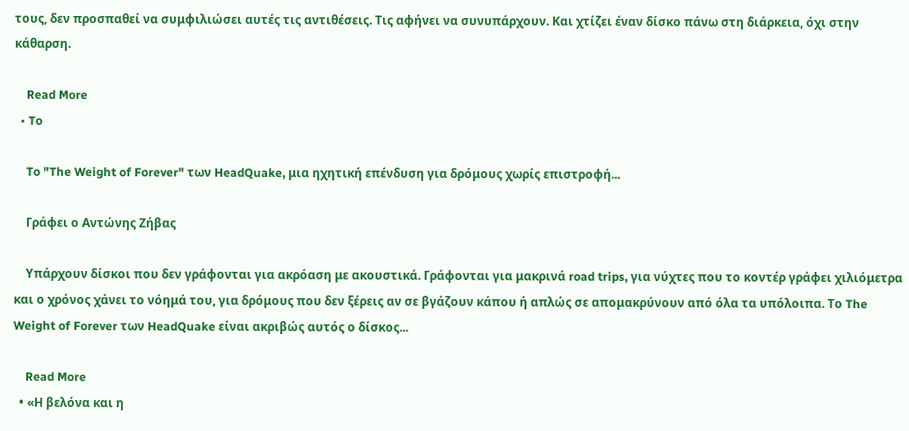τους, δεν προσπαθεί να συμφιλιώσει αυτές τις αντιθέσεις. Τις αφήνει να συνυπάρχουν. Και χτίζει έναν δίσκο πάνω στη διάρκεια, όχι στην κάθαρση.

    Read More
  • To

    To "The Weight of Forever" των HeadQuake, μια ηχητική επένδυση για δρόμους χωρίς επιστροφή...

    Γράφει ο Αντώνης Ζήβας

    Υπάρχουν δίσκοι που δεν γράφονται για ακρόαση με ακουστικά. Γράφονται για μακρινά road trips, για νύχτες που το κοντέρ γράφει χιλιόμετρα και ο χρόνος χάνει το νόημά του, για δρόμους που δεν ξέρεις αν σε βγάζουν κάπου ή απλώς σε απομακρύνουν από όλα τα υπόλοιπα. Το The Weight of Forever των HeadQuake είναι ακριβώς αυτός ο δίσκος...

    Read More
  • «Η βελόνα και η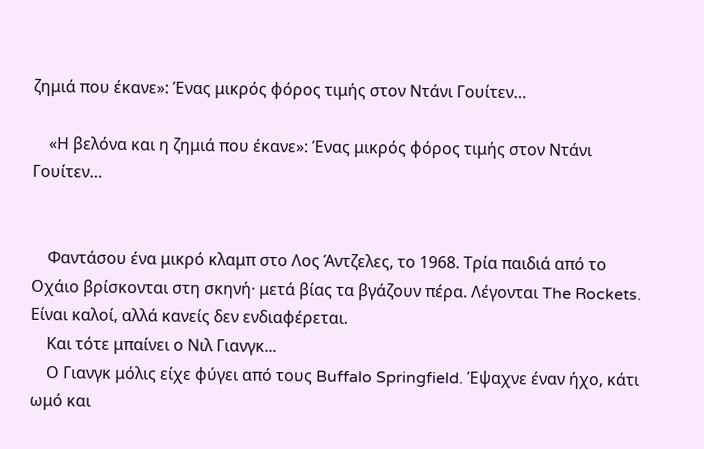ζημιά που έκανε»: Ένας μικρός φόρος τιμής στον Ντάνι Γουίτεν…

    «Η βελόνα και η ζημιά που έκανε»: Ένας μικρός φόρος τιμής στον Ντάνι Γουίτεν…


    Φαντάσου ένα μικρό κλαμπ στο Λος Άντζελες, το 1968. Τρία παιδιά από το Οχάιο βρίσκονται στη σκηνή· μετά βίας τα βγάζουν πέρα. Λέγονται The Rockets. Είναι καλοί, αλλά κανείς δεν ενδιαφέρεται.
    Και τότε μπαίνει ο Νιλ Γιανγκ...
    Ο Γιανγκ μόλις είχε φύγει από τους Buffalo Springfield. Έψαχνε έναν ήχο, κάτι ωμό και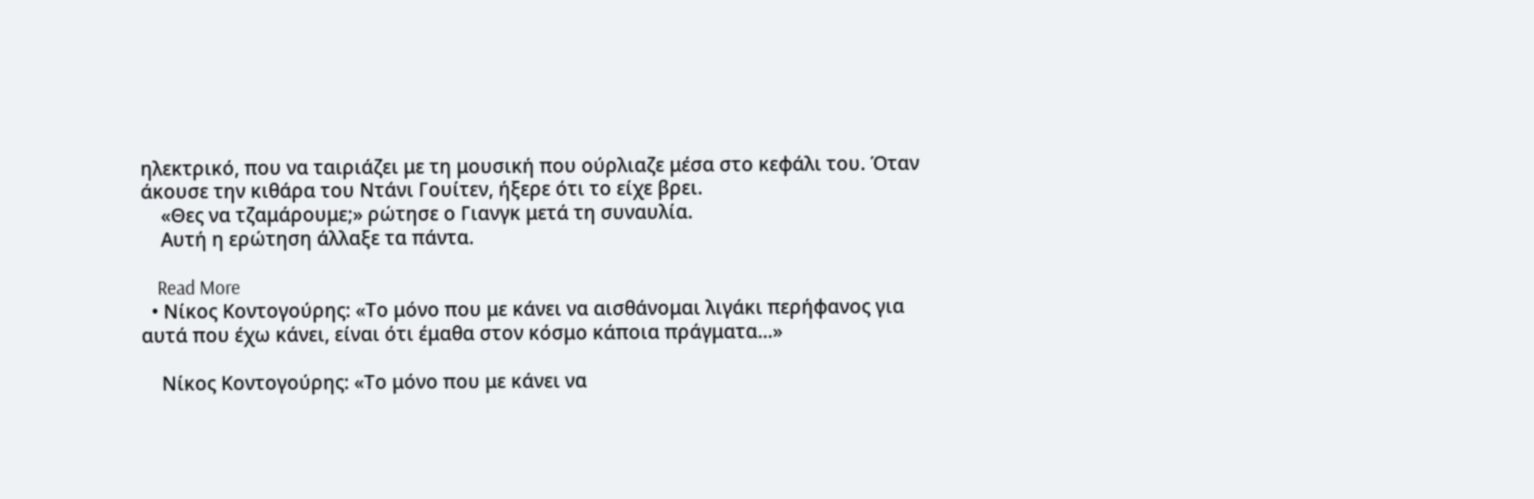ηλεκτρικό, που να ταιριάζει με τη μουσική που ούρλιαζε μέσα στο κεφάλι του. Όταν άκουσε την κιθάρα του Ντάνι Γουίτεν, ήξερε ότι το είχε βρει.
    «Θες να τζαμάρουμε;» ρώτησε ο Γιανγκ μετά τη συναυλία.
    Αυτή η ερώτηση άλλαξε τα πάντα.

    Read More
  • Νίκος Κοντογούρης: «Το μόνο που με κάνει να αισθάνομαι λιγάκι περήφανος για αυτά που έχω κάνει, είναι ότι έμαθα στον κόσμο κάποια πράγματα...»

    Νίκος Κοντογούρης: «Το μόνο που με κάνει να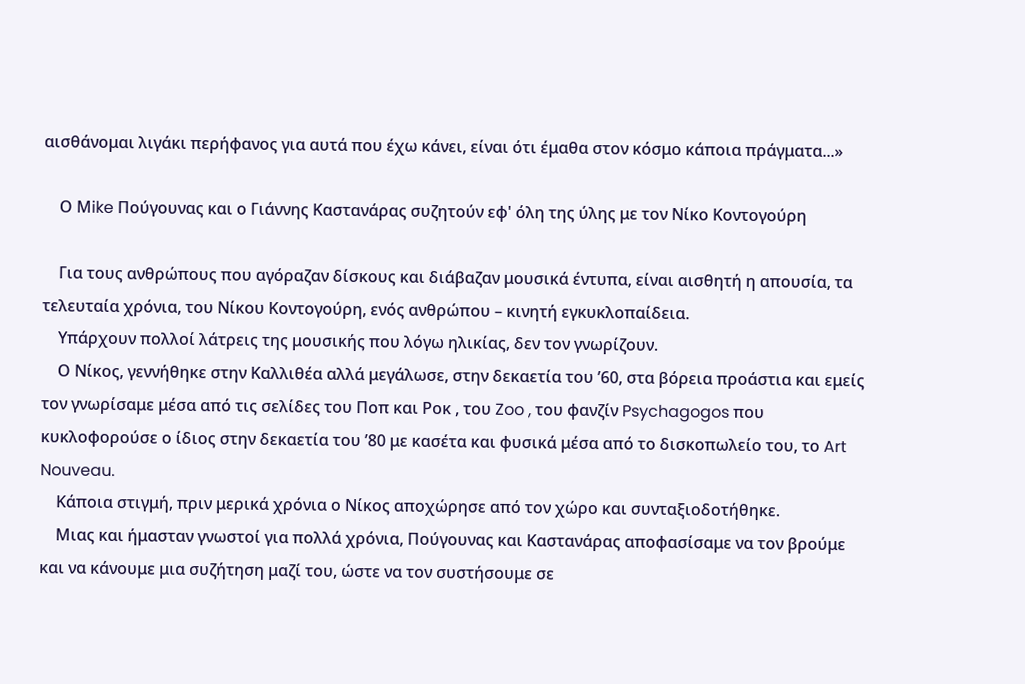αισθάνομαι λιγάκι περήφανος για αυτά που έχω κάνει, είναι ότι έμαθα στον κόσμο κάποια πράγματα...»

    Ο Μike Πούγουνας και ο Γιάννης Καστανάρας συζητούν εφ' όλη της ύλης με τον Νίκο Κοντογούρη

    Για τους ανθρώπους που αγόραζαν δίσκους και διάβαζαν μουσικά έντυπα, είναι αισθητή η απουσία, τα τελευταία χρόνια, του Νίκου Κοντογούρη, ενός ανθρώπου – κινητή εγκυκλοπαίδεια.
    Υπάρχουν πολλοί λάτρεις της μουσικής που λόγω ηλικίας, δεν τον γνωρίζουν.
    Ο Νίκος, γεννήθηκε στην Καλλιθέα αλλά μεγάλωσε, στην δεκαετία του ’60, στα βόρεια προάστια και εμείς τον γνωρίσαμε μέσα από τις σελίδες του Ποπ και Ροκ , του Zoo , του φανζίν Psychagogos που κυκλοφορούσε ο ίδιος στην δεκαετία του ’80 με κασέτα και φυσικά μέσα από το δισκοπωλείο του, το Art Nouveau.
    Κάποια στιγμή, πριν μερικά χρόνια ο Νίκος αποχώρησε από τον χώρο και συνταξιοδοτήθηκε.
    Μιας και ήμασταν γνωστοί για πολλά χρόνια, Πούγουνας και Καστανάρας αποφασίσαμε να τον βρούμε και να κάνουμε μια συζήτηση μαζί του, ώστε να τον συστήσουμε σε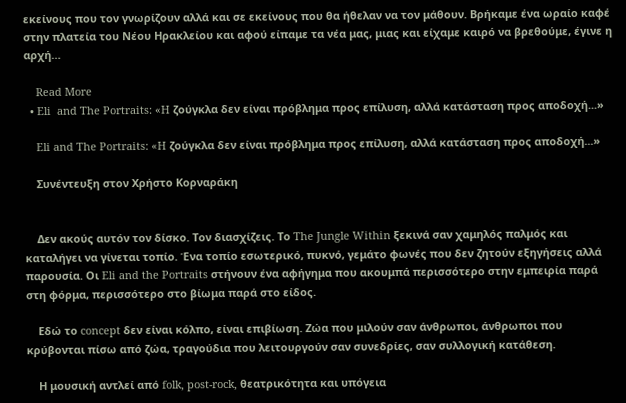εκείνους που τον γνωρίζουν αλλά και σε εκείνους που θα ήθελαν να τον μάθουν. Βρήκαμε ένα ωραίο καφέ στην πλατεία του Νέου Ηρακλείου και αφού είπαμε τα νέα μας, μιας και είχαμε καιρό να βρεθούμε, έγινε η αρχή…

    Read More
  • Eli  and The Portraits: «H ζούγκλα δεν είναι πρόβλημα προς επίλυση, αλλά κατάσταση προς αποδοχή...»

    Eli and The Portraits: «H ζούγκλα δεν είναι πρόβλημα προς επίλυση, αλλά κατάσταση προς αποδοχή...»

    Συνέντευξη στον Χρήστο Κορναράκη


    Δεν ακούς αυτόν τον δίσκο. Τον διασχίζεις. Το The Jungle Within ξεκινά σαν χαμηλός παλμός και καταλήγει να γίνεται τοπίο. Ένα τοπίο εσωτερικό, πυκνό, γεμάτο φωνές που δεν ζητούν εξηγήσεις αλλά παρουσία. Οι Eli and the Portraits στήνουν ένα αφήγημα που ακουμπά περισσότερο στην εμπειρία παρά στη φόρμα, περισσότερο στο βίωμα παρά στο είδος.

    Εδώ το concept δεν είναι κόλπο, είναι επιβίωση. Ζώα που μιλούν σαν άνθρωποι, άνθρωποι που κρύβονται πίσω από ζώα, τραγούδια που λειτουργούν σαν συνεδρίες, σαν συλλογική κατάθεση.

    Η μουσική αντλεί από folk, post-rock, θεατρικότητα και υπόγεια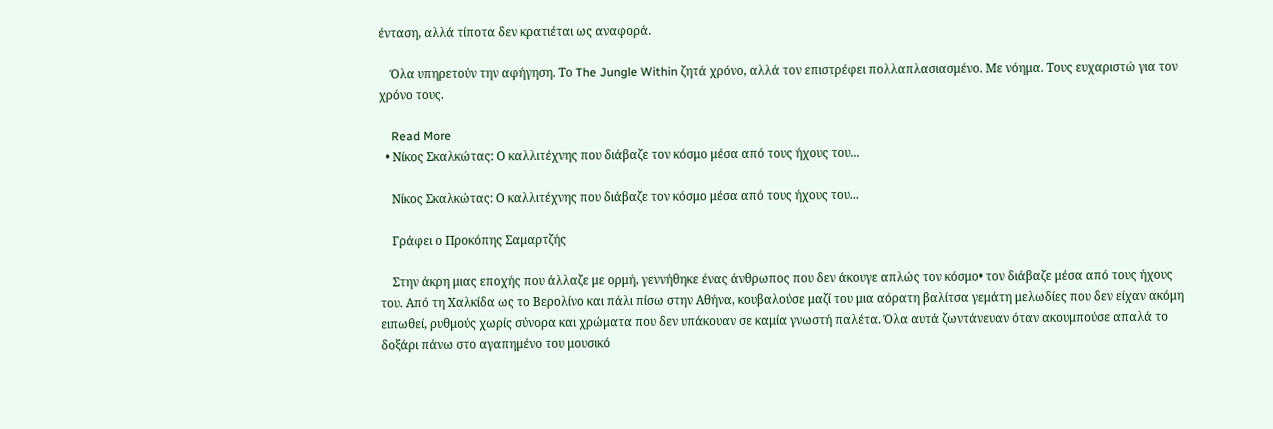ένταση, αλλά τίποτα δεν κρατιέται ως αναφορά.

    Όλα υπηρετούν την αφήγηση. Το The Jungle Within ζητά χρόνο, αλλά τον επιστρέφει πολλαπλασιασμένο. Με νόημα. Τους ευχαριστώ για τον χρόνο τους.

    Read More
  • Νίκος Σκαλκώτας: Ο καλλιτέχνης που διάβαζε τον κόσμο μέσα από τους ήχους του...

    Νίκος Σκαλκώτας: Ο καλλιτέχνης που διάβαζε τον κόσμο μέσα από τους ήχους του...

    Γράφει ο Προκόπης Σαμαρτζής

    Στην άκρη μιας εποχής που άλλαζε με ορμή, γεννήθηκε ένας άνθρωπος που δεν άκουγε απλώς τον κόσμο• τον διάβαζε μέσα από τους ήχους του. Από τη Χαλκίδα ως το Βερολίνο και πάλι πίσω στην Αθήνα, κουβαλούσε μαζί του μια αόρατη βαλίτσα γεμάτη μελωδίες που δεν είχαν ακόμη ειπωθεί, ρυθμούς χωρίς σύνορα και χρώματα που δεν υπάκουαν σε καμία γνωστή παλέτα. Όλα αυτά ζωντάνευαν όταν ακουμπούσε απαλά το δοξάρι πάνω στο αγαπημένο του μουσικό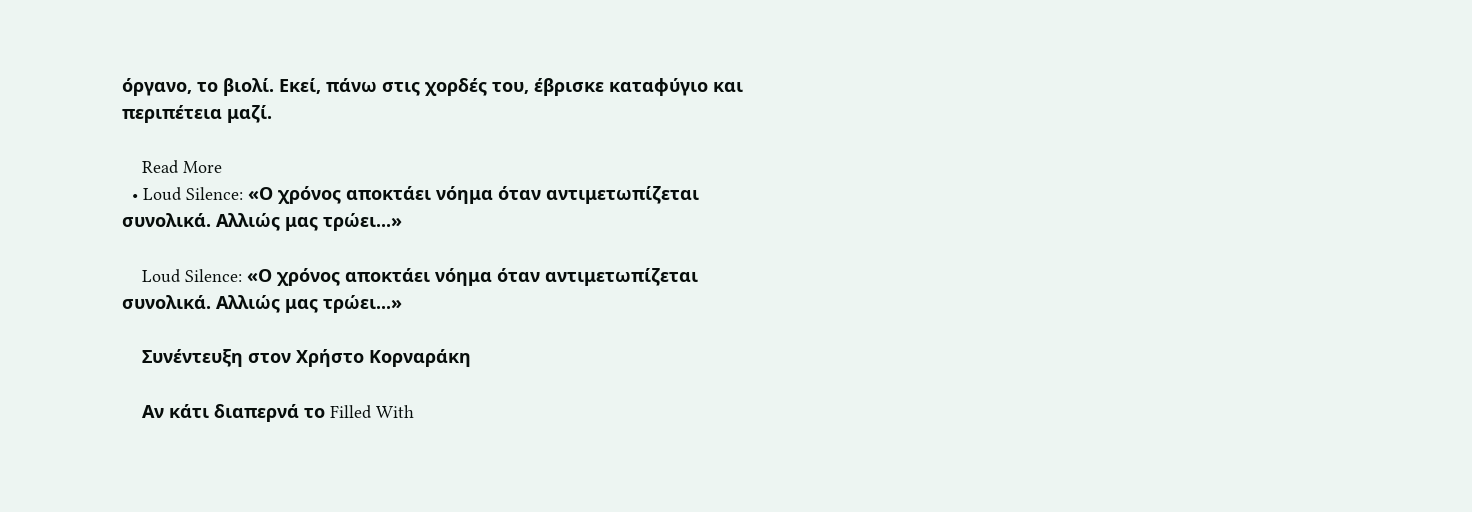όργανο, το βιολί. Εκεί, πάνω στις χορδές του, έβρισκε καταφύγιο και περιπέτεια μαζί.

    Read More
  • Loud Silence: «Ο χρόνος αποκτάει νόημα όταν αντιμετωπίζεται συνολικά. Αλλιώς μας τρώει...»

    Loud Silence: «Ο χρόνος αποκτάει νόημα όταν αντιμετωπίζεται συνολικά. Αλλιώς μας τρώει...»

    Συνέντευξη στον Χρήστο Κορναράκη

    Αν κάτι διαπερνά το Filled With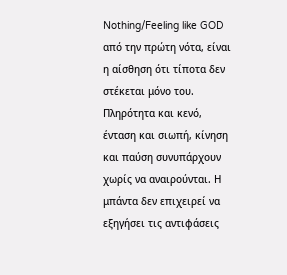Nothing/Feeling like GOD από την πρώτη νότα, είναι η αίσθηση ότι τίποτα δεν στέκεται μόνο του. Πληρότητα και κενό, ένταση και σιωπή, κίνηση και παύση συνυπάρχουν χωρίς να αναιρούνται. Η μπάντα δεν επιχειρεί να εξηγήσει τις αντιφάσεις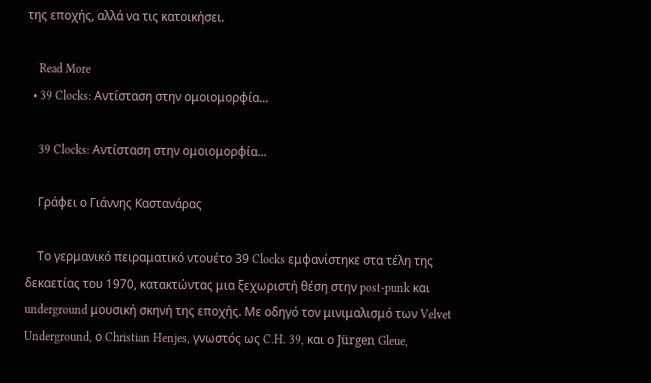της εποχής, αλλά να τις κατοικήσει.

    Read More
  • 39 Clocks: Aντίσταση στην ομοιομορφία...

    39 Clocks: Aντίσταση στην ομοιομορφία...

    Γράφει ο Γιάννης Καστανάρας

    Το γερμανικό πειραματικό ντουέτο 39 Clocks εμφανίστηκε στα τέλη της δεκαετίας του 1970, κατακτώντας μια ξεχωριστή θέση στην post-punk και underground μουσική σκηνή της εποχής. Με οδηγό τον μινιμαλισμό των Velvet Underground, ο Christian Henjes, γνωστός ως C.H. 39, και ο Jürgen Gleue,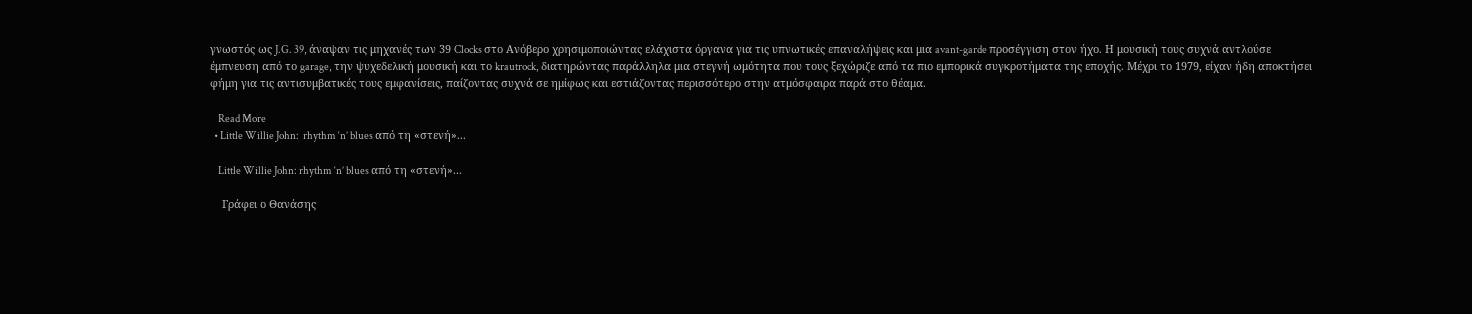γνωστός ως J.G. 39, άναψαν τις μηχανές των 39 Clocks στο Ανόβερο χρησιμοποιώντας ελάχιστα όργανα για τις υπνωτικές επαναλήψεις και μια avant-garde προσέγγιση στον ήχο. Η μουσική τους συχνά αντλούσε έμπνευση από το garage, την ψυχεδελική μουσική και το krautrock, διατηρώντας παράλληλα μια στεγνή ωμότητα που τους ξεχώριζε από τα πιο εμπορικά συγκροτήματα της εποχής. Μέχρι το 1979, είχαν ήδη αποκτήσει φήμη για τις αντισυμβατικές τους εμφανίσεις, παίζοντας συχνά σε ημίφως και εστιάζοντας περισσότερο στην ατμόσφαιρα παρά στο θέαμα.

    Read More
  • Little Willie John:  rhythm ‘n’ blues από τη «στενή»...

    Little Willie John: rhythm ‘n’ blues από τη «στενή»...

    Γράφει ο Θανάσης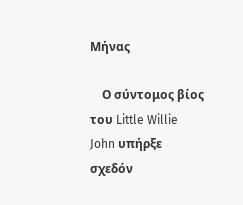Μήνας

    Ο σύντομος βίος του Little Willie John υπήρξε σχεδόν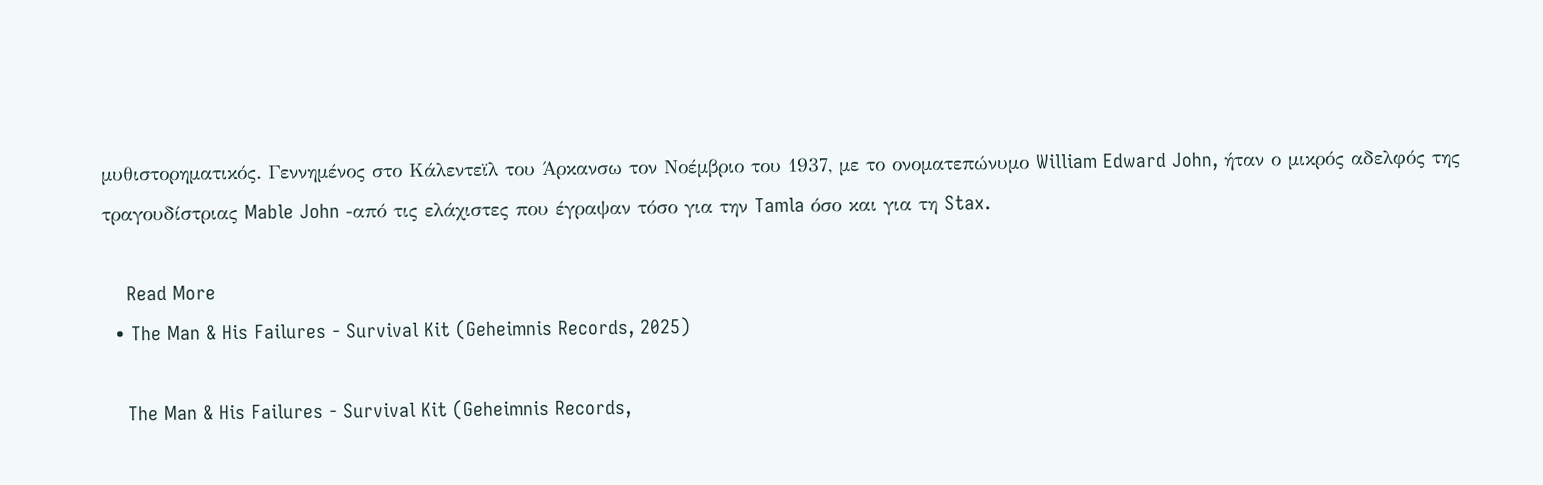μυθιστορηματικός. Γεννημένος στο Κάλεντεϊλ του Άρκανσω τον Νοέμβριο του 1937, με το ονοματεπώνυμο William Edward John, ήταν ο μικρός αδελφός της τραγουδίστριας Mable John -από τις ελάχιστες που έγραψαν τόσο για την Tamla όσο και για τη Stax.

    Read More
  • The Man & His Failures - Survival Kit (Geheimnis Records, 2025)

    The Man & His Failures - Survival Kit (Geheimnis Records,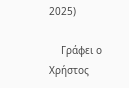2025)

    Γράφει ο Χρήστος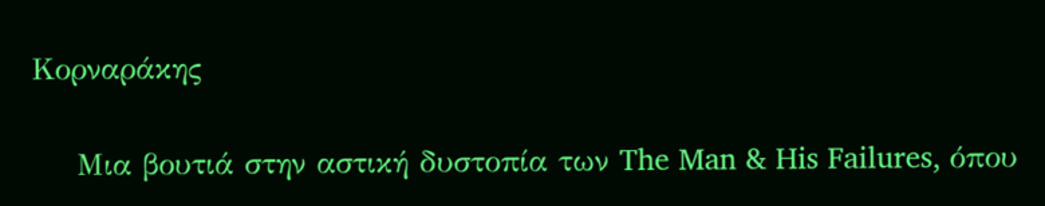Κορναράκης

    Μια βουτιά στην αστική δυστοπία των The Man & His Failures, όπου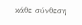κάθε σύνθεση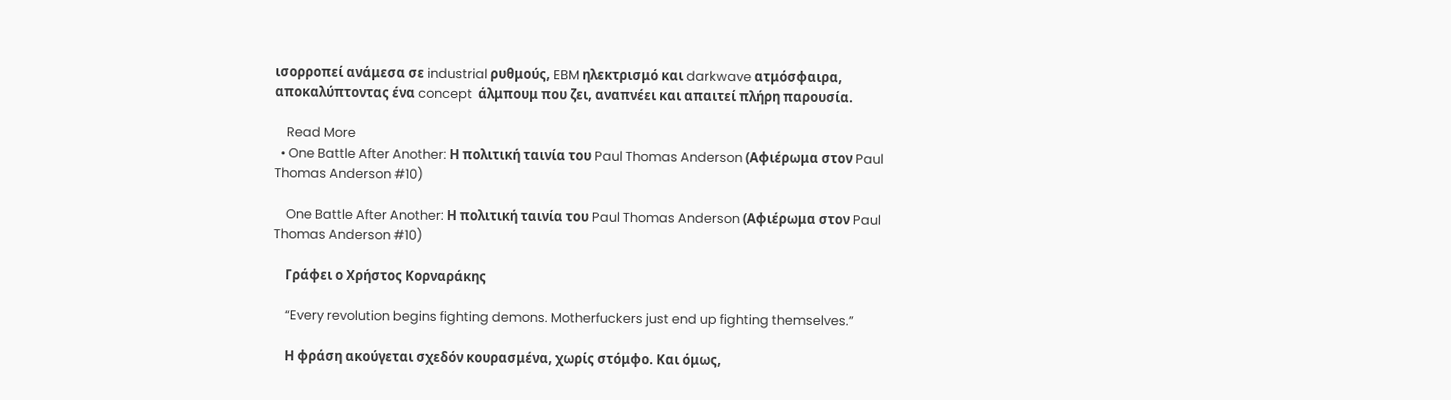ισορροπεί ανάμεσα σε industrial ρυθμούς, EBM ηλεκτρισμό και darkwave ατμόσφαιρα, αποκαλύπτοντας ένα concept  άλμπουμ που ζει, αναπνέει και απαιτεί πλήρη παρουσία.

    Read More
  • One Battle After Another: Η πολιτική ταινία του Paul Thomas Anderson (Αφιέρωμα στον Paul Thomas Anderson #10)

    One Battle After Another: Η πολιτική ταινία του Paul Thomas Anderson (Αφιέρωμα στον Paul Thomas Anderson #10)

    Γράφει ο Χρήστος Κορναράκης

    “Every revolution begins fighting demons. Motherfuckers just end up fighting themselves.”

    Η φράση ακούγεται σχεδόν κουρασμένα, χωρίς στόμφο. Και όμως,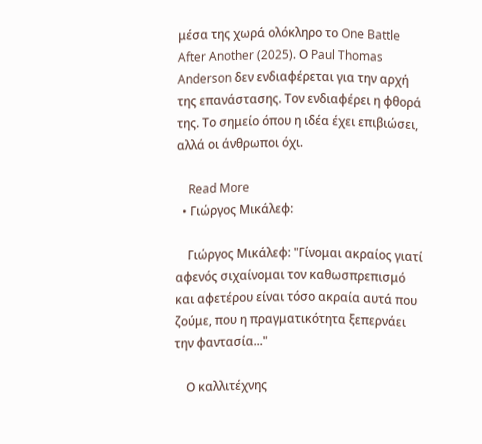μέσα της χωρά ολόκληρο το One Battle After Another (2025). Ο Paul Thomas Anderson δεν ενδιαφέρεται για την αρχή της επανάστασης. Τον ενδιαφέρει η φθορά της. Το σημείο όπου η ιδέα έχει επιβιώσει, αλλά οι άνθρωποι όχι.

    Read More
  • Γιώργος Μικάλεφ:

    Γιώργος Μικάλεφ: "Γίνομαι ακραίος γιατί αφενός σιχαίνομαι τον καθωσπρεπισμό και αφετέρου είναι τόσο ακραία αυτά που ζούμε, που η πραγματικότητα ξεπερνάει την φαντασία..."

    Ο καλλιτέχνης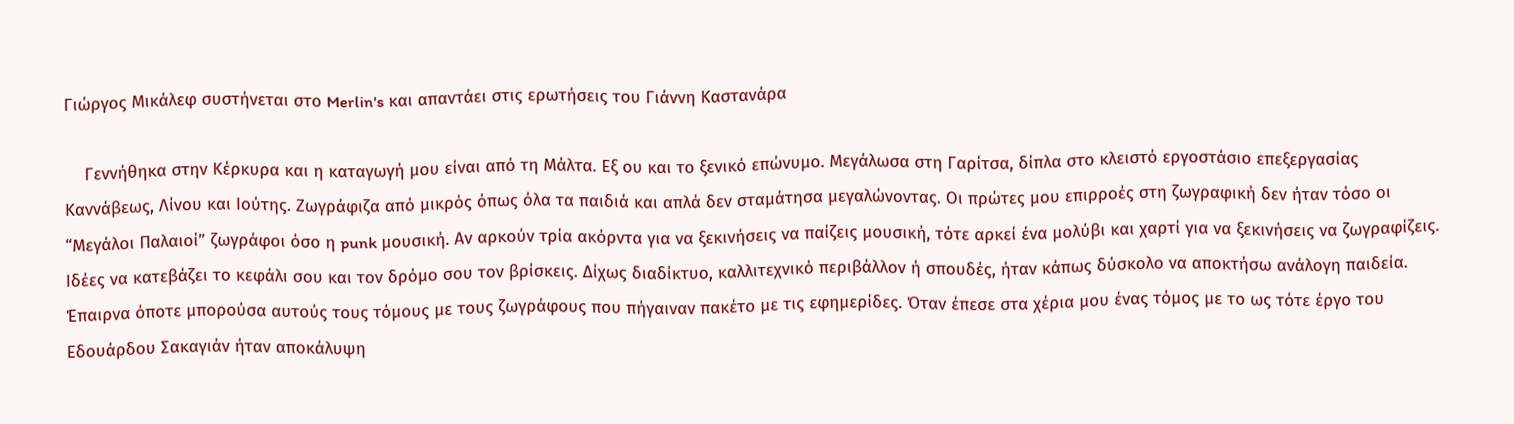Γιώργος Μικάλεφ συστήνεται στο Merlin's και απαντάει στις ερωτήσεις του Γιάννη Καστανάρα

    Γεννήθηκα στην Κέρκυρα και η καταγωγή μου είναι από τη Μάλτα. Εξ ου και το ξενικό επώνυμο. Μεγάλωσα στη Γαρίτσα, δίπλα στο κλειστό εργοστάσιο επεξεργασίας Καννάβεως, Λίνου και Ιούτης. Ζωγράφιζα από μικρός όπως όλα τα παιδιά και απλά δεν σταμάτησα μεγαλώνοντας. Οι πρώτες μου επιρροές στη ζωγραφική δεν ήταν τόσο οι “Μεγάλοι Παλαιοί” ζωγράφοι όσο η punk μουσική. Αν αρκούν τρία ακόρντα για να ξεκινήσεις να παίζεις μουσική, τότε αρκεί ένα μολύβι και χαρτί για να ξεκινήσεις να ζωγραφίζεις. Ιδέες να κατεβάζει το κεφάλι σου και τον δρόμο σου τον βρίσκεις. Δίχως διαδίκτυο, καλλιτεχνικό περιβάλλον ή σπουδές, ήταν κάπως δύσκολο να αποκτήσω ανάλογη παιδεία. Έπαιρνα όποτε μπορούσα αυτούς τους τόμους με τους ζωγράφους που πήγαιναν πακέτο με τις εφημερίδες. Όταν έπεσε στα χέρια μου ένας τόμος με το ως τότε έργο του Εδουάρδου Σακαγιάν ήταν αποκάλυψη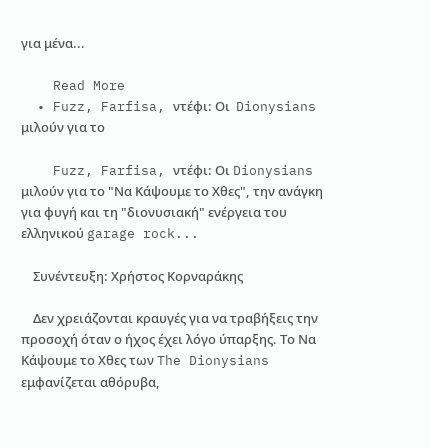για μένα...

    Read More
  • Fuzz, Farfisa, ντέφι: Οι  Dionysians μιλούν για το

    Fuzz, Farfisa, ντέφι: Οι Dionysians μιλούν για το "Να Κάψουμε το Χθες", την ανάγκη για φυγή και τη "διονυσιακή" ενέργεια του ελληνικού garage rock...

    Συνέντευξη: Χρήστος Κορναράκης

    Δεν χρειάζονται κραυγές για να τραβήξεις την προσοχή όταν ο ήχος έχει λόγο ύπαρξης. Το Να Κάψουμε το Χθες των The Dionysians εμφανίζεται αθόρυβα,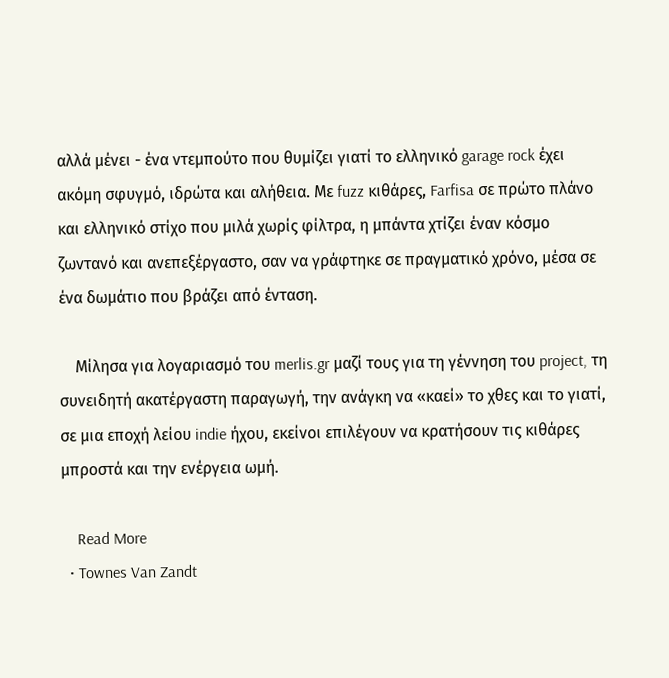αλλά μένει - ένα ντεμπούτο που θυμίζει γιατί το ελληνικό garage rock έχει ακόμη σφυγμό, ιδρώτα και αλήθεια. Με fuzz κιθάρες, Farfisa σε πρώτο πλάνο και ελληνικό στίχο που μιλά χωρίς φίλτρα, η μπάντα χτίζει έναν κόσμο ζωντανό και ανεπεξέργαστο, σαν να γράφτηκε σε πραγματικό χρόνο, μέσα σε ένα δωμάτιο που βράζει από ένταση.

    Μίλησα για λογαριασμό του merlis.gr μαζί τους για τη γέννηση του project, τη συνειδητή ακατέργαστη παραγωγή, την ανάγκη να «καεί» το χθες και το γιατί, σε μια εποχή λείου indie ήχου, εκείνοι επιλέγουν να κρατήσουν τις κιθάρες μπροστά και την ενέργεια ωμή.

    Read More
  • Townes Van Zandt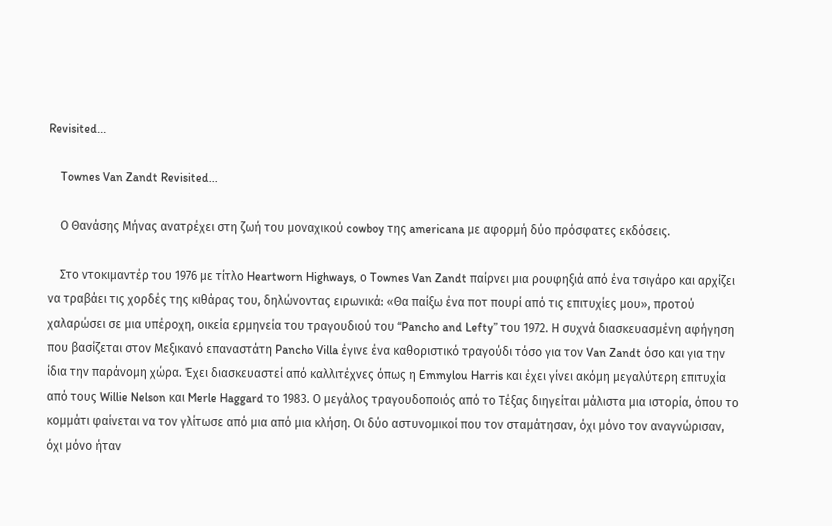Revisited...

    Townes Van Zandt Revisited...

    Ο Θανάσης Μήνας ανατρέχει στη ζωή του μοναχικού cowboy της americana με αφορμή δύο πρόσφατες εκδόσεις.

    Στο ντοκιμαντέρ του 1976 με τίτλο Heartworn Highways, ο Townes Van Zandt παίρνει μια ρουφηξιά από ένα τσιγάρο και αρχίζει να τραβάει τις χορδές της κιθάρας του, δηλώνοντας ειρωνικά: «Θα παίξω ένα ποτ πουρί από τις επιτυχίες μου», προτού χαλαρώσει σε μια υπέροχη, οικεία ερμηνεία του τραγουδιού του “Pancho and Lefty” του 1972. Η συχνά διασκευασμένη αφήγηση που βασίζεται στον Μεξικανό επαναστάτη Pancho Villa έγινε ένα καθοριστικό τραγούδι τόσο για τον Van Zandt όσο και για την ίδια την παράνομη χώρα. Έχει διασκευαστεί από καλλιτέχνες όπως η Emmylou Harris και έχει γίνει ακόμη μεγαλύτερη επιτυχία από τους Willie Nelson και Merle Haggard το 1983. Ο μεγάλος τραγουδοποιός από το Τέξας διηγείται μάλιστα μια ιστορία, όπου το κομμάτι φαίνεται να τον γλίτωσε από μια από μια κλήση. Οι δύο αστυνομικοί που τον σταμάτησαν, όχι μόνο τον αναγνώρισαν, όχι μόνο ήταν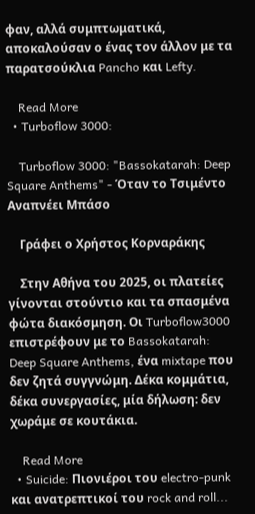φαν, αλλά συμπτωματικά, αποκαλούσαν ο ένας τον άλλον με τα παρατσούκλια Pancho και Lefty.

    Read More
  • Turboflow 3000:

    Turboflow 3000: "Bassokatarah: Deep Square Anthems" - Όταν το Τσιμέντο Αναπνέει Μπάσο

    Γράφει ο Χρήστος Κορναράκης

    Στην Αθήνα του 2025, οι πλατείες γίνονται στούντιο και τα σπασμένα φώτα διακόσμηση. Οι Turboflow3000 επιστρέφουν με το Bassokatarah: Deep Square Anthems, ένα mixtape που δεν ζητά συγγνώμη. Δέκα κομμάτια, δέκα συνεργασίες, μία δήλωση: δεν χωράμε σε κουτάκια.

    Read More
  • Suicide: Πιονιέροι του electro-punk και ανατρεπτικοί του rock and roll...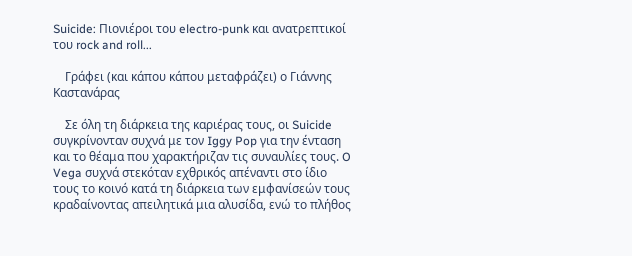Suicide: Πιονιέροι του electro-punk και ανατρεπτικοί του rock and roll...

    Γράφει (και κάπου κάπου μεταφράζει) ο Γιάννης Καστανάρας

    Σε όλη τη διάρκεια της καριέρας τους, οι Suicide συγκρίνονταν συχνά με τον Iggy Pop για την ένταση και το θέαμα που χαρακτήριζαν τις συναυλίες τους. O Vega συχνά στεκόταν εχθρικός απέναντι στο ίδιο τους το κοινό κατά τη διάρκεια των εμφανίσεών τους κραδαίνοντας απειλητικά μια αλυσίδα, ενώ το πλήθος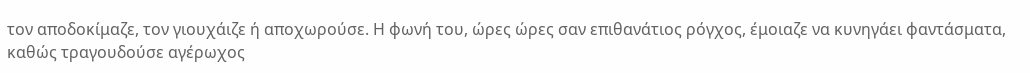τον αποδοκίμαζε, τον γιουχάιζε ή αποχωρούσε. Η φωνή του, ώρες ώρες σαν επιθανάτιος ρόγχος, έμοιαζε να κυνηγάει φαντάσματα, καθώς τραγουδούσε αγέρωχος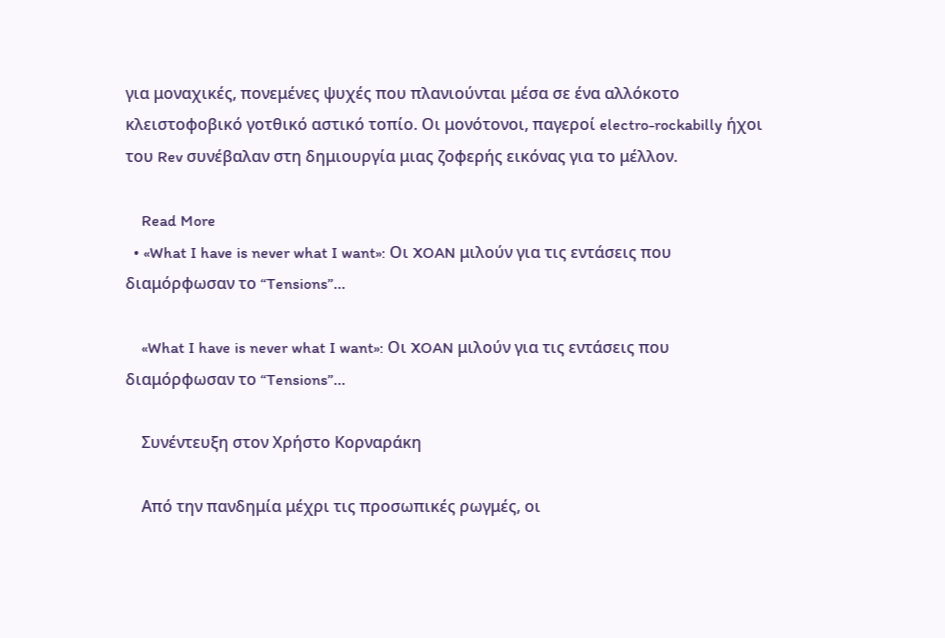για μοναχικές, πονεμένες ψυχές που πλανιούνται μέσα σε ένα αλλόκοτο κλειστοφοβικό γοτθικό αστικό τοπίο. Οι μονότονοι, παγεροί electro-rockabilly ήχοι του Rev συνέβαλαν στη δημιουργία μιας ζοφερής εικόνας για το μέλλον.

    Read More
  • «What I have is never what I want»: Οι XOAN μιλούν για τις εντάσεις που διαμόρφωσαν το “Tensions”...

    «What I have is never what I want»: Οι XOAN μιλούν για τις εντάσεις που διαμόρφωσαν το “Tensions”...

    Συνέντευξη στον Χρήστο Κορναράκη

    Από την πανδημία μέχρι τις προσωπικές ρωγμές, οι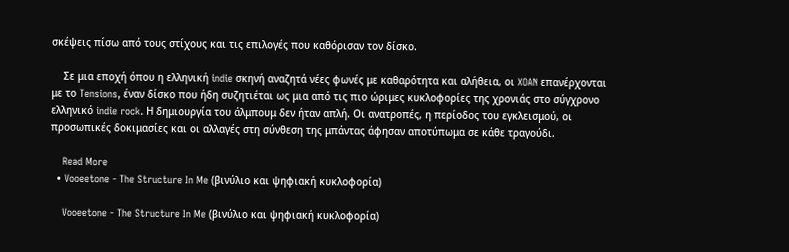σκέψεις πίσω από τους στίχους και τις επιλογές που καθόρισαν τον δίσκο.

    Σε μια εποχή όπου η ελληνική indie σκηνή αναζητά νέες φωνές με καθαρότητα και αλήθεια, οι XOAN επανέρχονται με το Tensions, έναν δίσκο που ήδη συζητιέται ως μια από τις πιο ώριμες κυκλοφορίες της χρονιάς στο σύγχρονο ελληνικό indie rock. Η δημιουργία του άλμπουμ δεν ήταν απλή. Οι ανατροπές, η περίοδος του εγκλεισμού, οι προσωπικές δοκιμασίες και οι αλλαγές στη σύνθεση της μπάντας άφησαν αποτύπωμα σε κάθε τραγούδι.

    Read More
  • Vooeetone - The Structure In Me (βινύλιο και ψηφιακή κυκλοφορία)

    Vooeetone - The Structure In Me (βινύλιο και ψηφιακή κυκλοφορία)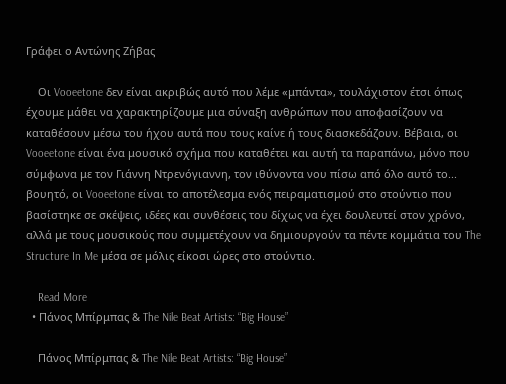Γράφει ο Αντώνης Ζήβας

    Οι Vooeetone δεν είναι ακριβώς αυτό που λέμε «μπάντα», τουλάχιστον έτσι όπως έχουμε μάθει να χαρακτηρίζουμε μια σύναξη ανθρώπων που αποφασίζουν να καταθέσουν μέσω του ήχου αυτά που τους καίνε ή τους διασκεδάζουν. Βέβαια, οι Vooeetone είναι ένα μουσικό σχήμα που καταθέτει και αυτή τα παραπάνω, μόνο που σύμφωνα με τον Γιάννη Ντρενόγιαννη, τον ιθύνοντα νου πίσω από όλο αυτό το... βουητό, οι Vooeetone είναι το αποτέλεσμα ενός πειραματισμού στο στούντιο που βασίστηκε σε σκέψεις, ιδέες και συνθέσεις του δίχως να έχει δουλευτεί στον χρόνο, αλλά με τους μουσικούς που συμμετέχουν να δημιουργούν τα πέντε κομμάτια του The Structure In Me μέσα σε μόλις είκοσι ώρες στο στούντιο.

    Read More
  • Πάνος Μπίρμπας & The Nile Beat Artists: “Big House”

    Πάνος Μπίρμπας & The Nile Beat Artists: “Big House”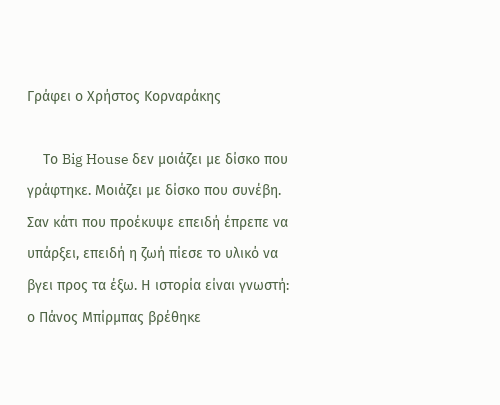Γράφει ο Χρήστος Κορναράκης

    Το Big House δεν μοιάζει με δίσκο που γράφτηκε. Μοιάζει με δίσκο που συνέβη. Σαν κάτι που προέκυψε επειδή έπρεπε να υπάρξει, επειδή η ζωή πίεσε το υλικό να βγει προς τα έξω. Η ιστορία είναι γνωστή: ο Πάνος Μπίρμπας βρέθηκε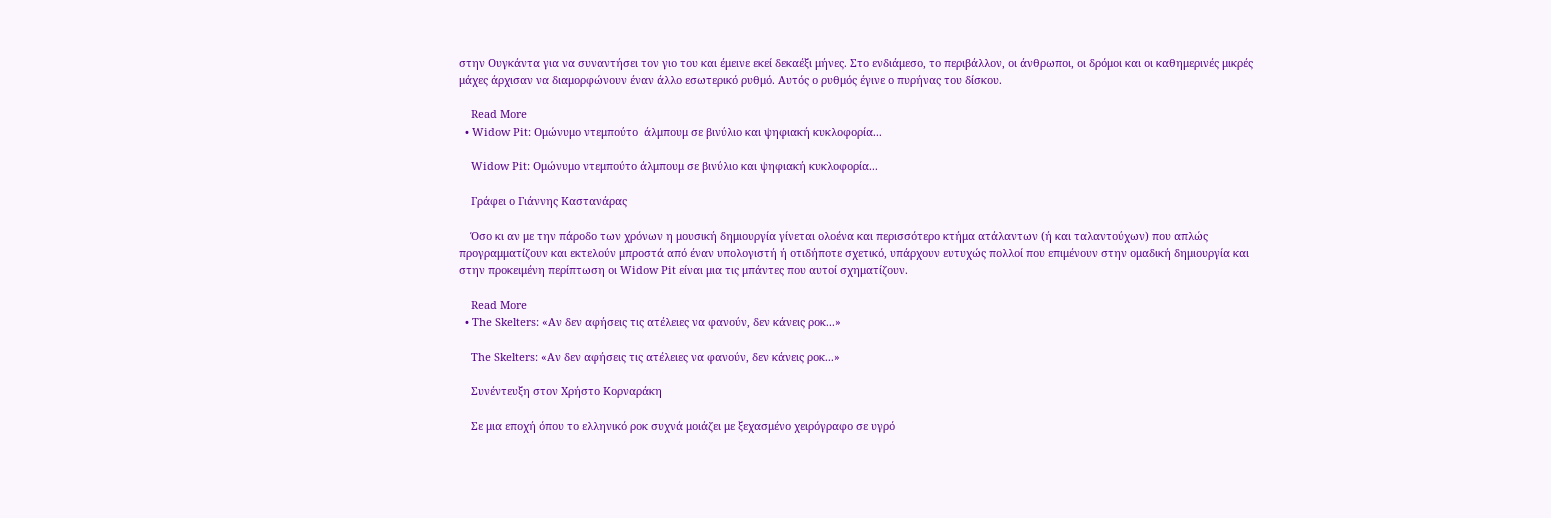στην Ουγκάντα για να συναντήσει τον γιο του και έμεινε εκεί δεκαέξι μήνες. Στο ενδιάμεσο, το περιβάλλον, οι άνθρωποι, οι δρόμοι και οι καθημερινές μικρές μάχες άρχισαν να διαμορφώνουν έναν άλλο εσωτερικό ρυθμό. Αυτός ο ρυθμός έγινε ο πυρήνας του δίσκου.

    Read More
  • Widow Pit: Oμώνυμο ντεμπούτο  άλμπουμ σε βινύλιο και ψηφιακή κυκλοφορία...

    Widow Pit: Oμώνυμο ντεμπούτο άλμπουμ σε βινύλιο και ψηφιακή κυκλοφορία...

    Γράφει ο Γιάννης Καστανάρας

    Όσο κι αν με την πάροδο των χρόνων η μουσική δημιουργία γίνεται ολοένα και περισσότερο κτήμα ατάλαντων (ή και ταλαντούχων) που απλώς προγραμματίζουν και εκτελούν μπροστά από έναν υπολογιστή ή οτιδήποτε σχετικό, υπάρχουν ευτυχώς πολλοί που επιμένουν στην ομαδική δημιουργία και στην προκειμένη περίπτωση οι Widow Pit είναι μια τις μπάντες που αυτοί σχηματίζουν.

    Read More
  • The Skelters: «Αν δεν αφήσεις τις ατέλειες να φανούν, δεν κάνεις ροκ...»

    The Skelters: «Αν δεν αφήσεις τις ατέλειες να φανούν, δεν κάνεις ροκ...»

    Συνέντευξη στον Χρήστο Κορναράκη

    Σε μια εποχή όπου το ελληνικό ροκ συχνά μοιάζει με ξεχασμένο χειρόγραφο σε υγρό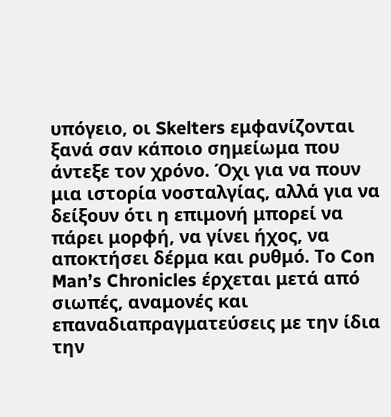υπόγειο, οι Skelters εμφανίζονται ξανά σαν κάποιο σημείωμα που άντεξε τον χρόνο. Όχι για να πουν μια ιστορία νοσταλγίας, αλλά για να δείξουν ότι η επιμονή μπορεί να πάρει μορφή, να γίνει ήχος, να αποκτήσει δέρμα και ρυθμό. Το Con Man’s Chronicles έρχεται μετά από σιωπές, αναμονές και επαναδιαπραγματεύσεις με την ίδια την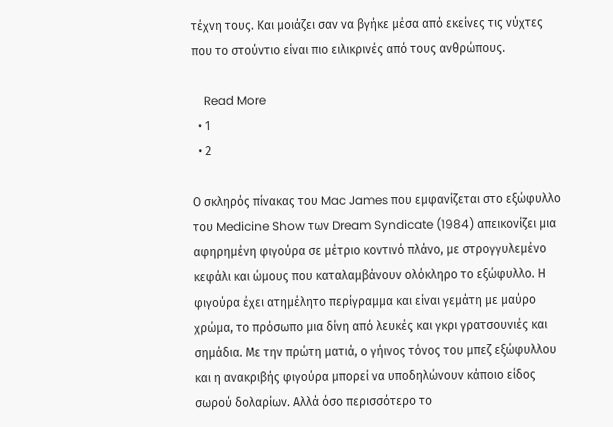τέχνη τους. Και μοιάζει σαν να βγήκε μέσα από εκείνες τις νύχτες που το στούντιο είναι πιο ειλικρινές από τους ανθρώπους.

    Read More
  • 1
  • 2

Ο σκληρός πίνακας του Mac James που εμφανίζεται στο εξώφυλλο του Medicine Show των Dream Syndicate (1984) απεικονίζει μια αφηρημένη φιγούρα σε μέτριο κοντινό πλάνο, με στρογγυλεμένο κεφάλι και ώμους που καταλαμβάνουν ολόκληρο το εξώφυλλο. Η φιγούρα έχει ατημέλητο περίγραμμα και είναι γεμάτη με μαύρο χρώμα, το πρόσωπο μια δίνη από λευκές και γκρι γρατσουνιές και σημάδια. Με την πρώτη ματιά, ο γήινος τόνος του μπεζ εξώφυλλου και η ανακριβής φιγούρα μπορεί να υποδηλώνουν κάποιο είδος σωρού δολαρίων. Αλλά όσο περισσότερο το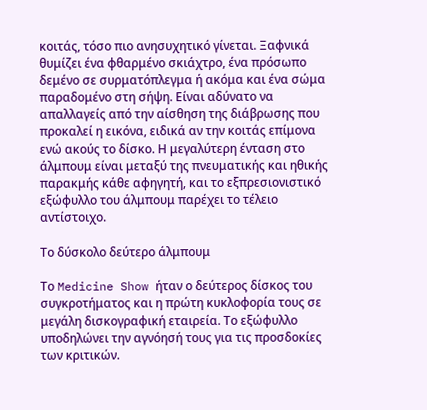κοιτάς, τόσο πιο ανησυχητικό γίνεται. Ξαφνικά θυμίζει ένα φθαρμένο σκιάχτρο, ένα πρόσωπο δεμένο σε συρματόπλεγμα ή ακόμα και ένα σώμα παραδομένο στη σήψη. Είναι αδύνατο να απαλλαγείς από την αίσθηση της διάβρωσης που προκαλεί η εικόνα, ειδικά αν την κοιτάς επίμονα ενώ ακούς το δίσκο. Η μεγαλύτερη ένταση στο άλμπουμ είναι μεταξύ της πνευματικής και ηθικής παρακμής κάθε αφηγητή, και το εξπρεσιονιστικό εξώφυλλο του άλμπουμ παρέχει το τέλειο αντίστοιχο.

Το δύσκολο δεύτερο άλμπουμ

Το Medicine Show ήταν ο δεύτερος δίσκος του συγκροτήματος και η πρώτη κυκλοφορία τους σε μεγάλη δισκογραφική εταιρεία. Το εξώφυλλο υποδηλώνει την αγνόησή τους για τις προσδοκίες των κριτικών.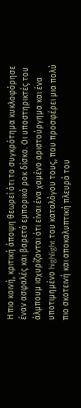Η πιο κοινή, κριτική άποψη θεωρεί ότι το συγκρότημα κυκλοφόρησε έναν ασφαλές και βαρετό εμπορικό ροκ δίσκο. Οι υποστηρικτές του άλμπουμ ισχυρίζονται ότι είναι ένα χαμένο αριστούργημα και ένα υποτιμημένο highlight του καταλόγου τους, που προσφέρει μια πολύ πιο σκοτεινή και αποκαλυπτική πλευρά του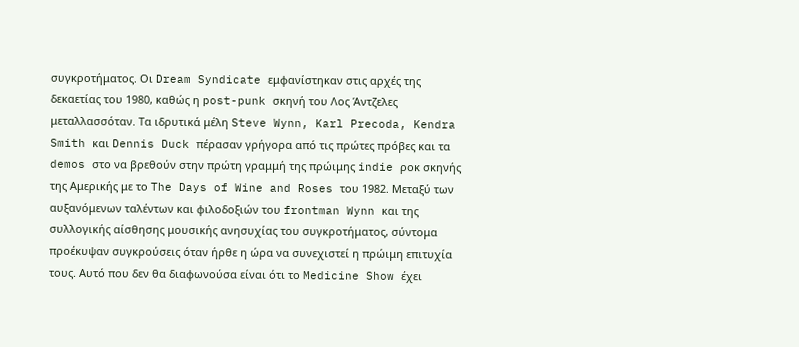συγκροτήματος. Οι Dream Syndicate εμφανίστηκαν στις αρχές της δεκαετίας του 1980, καθώς η post-punk σκηνή του Λος Άντζελες μεταλλασσόταν. Τα ιδρυτικά μέλη Steve Wynn, Karl Precoda, Kendra Smith και Dennis Duck πέρασαν γρήγορα από τις πρώτες πρόβες και τα demos στο να βρεθούν στην πρώτη γραμμή της πρώιμης indie ροκ σκηνής της Αμερικής με το The Days of Wine and Roses του 1982. Μεταξύ των αυξανόμενων ταλέντων και φιλοδοξιών του frontman Wynn και της συλλογικής αίσθησης μουσικής ανησυχίας του συγκροτήματος, σύντομα προέκυψαν συγκρούσεις όταν ήρθε η ώρα να συνεχιστεί η πρώιμη επιτυχία τους. Αυτό που δεν θα διαφωνούσα είναι ότι το Medicine Show έχει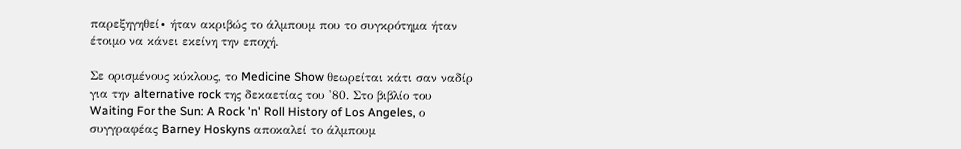παρεξηγηθεί∙ ήταν ακριβώς το άλμπουμ που το συγκρότημα ήταν έτοιμο να κάνει εκείνη την εποχή.

Σε ορισμένους κύκλους, το Medicine Show θεωρείται κάτι σαν ναδίρ για την alternative rock της δεκαετίας του '80. Στο βιβλίο του Waiting For the Sun: A Rock 'n' Roll History of Los Angeles, ο συγγραφέας Barney Hoskyns αποκαλεί το άλμπουμ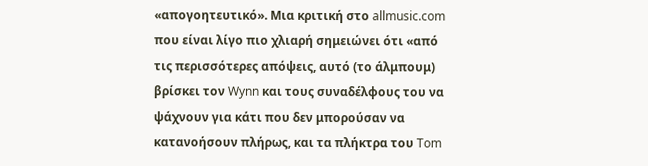«απογοητευτικό». Μια κριτική στο allmusic.com που είναι λίγο πιο χλιαρή σημειώνει ότι «από τις περισσότερες απόψεις, αυτό (το άλμπουμ) βρίσκει τον Wynn και τους συναδέλφους του να ψάχνουν για κάτι που δεν μπορούσαν να κατανοήσουν πλήρως, και τα πλήκτρα του Tom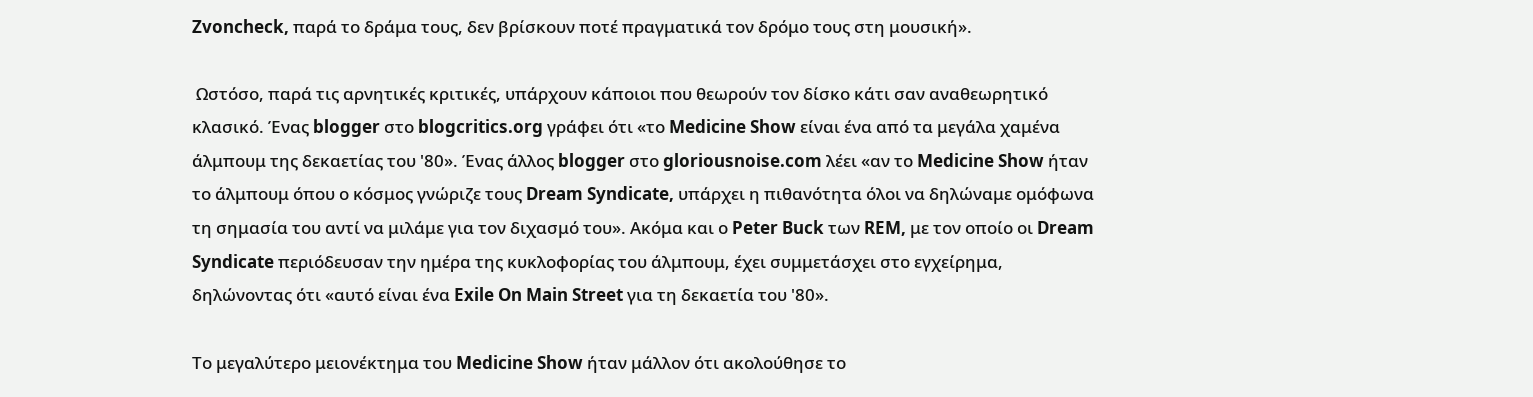Zvoncheck, παρά το δράμα τους, δεν βρίσκουν ποτέ πραγματικά τον δρόμο τους στη μουσική».

 Ωστόσο, παρά τις αρνητικές κριτικές, υπάρχουν κάποιοι που θεωρούν τον δίσκο κάτι σαν αναθεωρητικό κλασικό. Ένας blogger στο blogcritics.org γράφει ότι «το Medicine Show είναι ένα από τα μεγάλα χαμένα άλμπουμ της δεκαετίας του '80». Ένας άλλος blogger στο gloriousnoise.com λέει «αν το Medicine Show ήταν το άλμπουμ όπου ο κόσμος γνώριζε τους Dream Syndicate, υπάρχει η πιθανότητα όλοι να δηλώναμε ομόφωνα τη σημασία του αντί να μιλάμε για τον διχασμό του». Ακόμα και ο Peter Buck των REM, με τον οποίο οι Dream Syndicate περιόδευσαν την ημέρα της κυκλοφορίας του άλμπουμ, έχει συμμετάσχει στο εγχείρημα, δηλώνοντας ότι «αυτό είναι ένα Exile On Main Street για τη δεκαετία του '80».

Το μεγαλύτερο μειονέκτημα του Medicine Show ήταν μάλλον ότι ακολούθησε το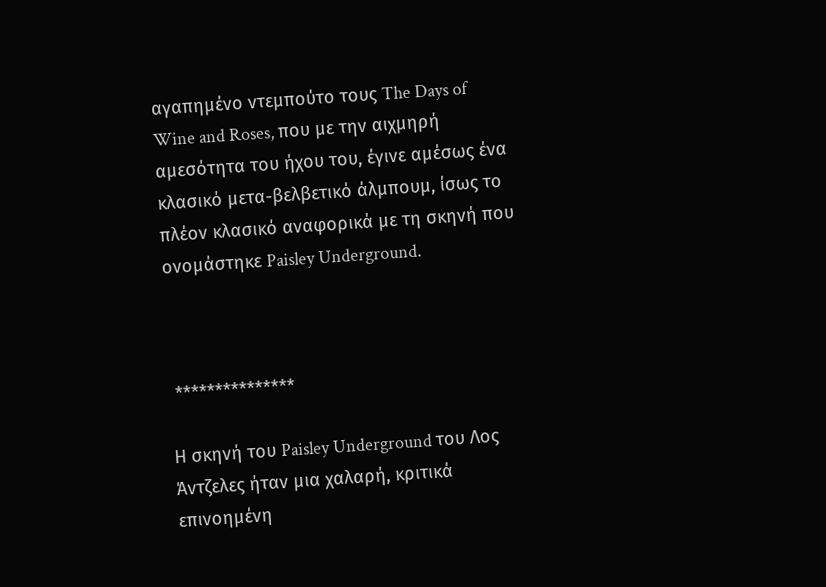αγαπημένο ντεμπούτο τους The Days of Wine and Roses, που με την αιχμηρή αμεσότητα του ήχου του, έγινε αμέσως ένα κλασικό μετα-βελβετικό άλμπουμ, ίσως το πλέον κλασικό αναφορικά με τη σκηνή που ονομάστηκε Paisley Underground.



 ***************

Η σκηνή του Paisley Underground του Λος Άντζελες ήταν μια χαλαρή, κριτικά επινοημένη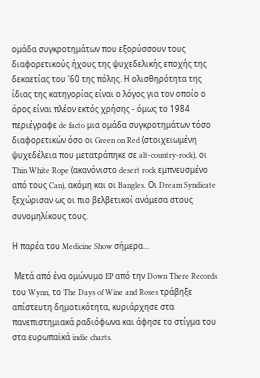ομάδα συγκροτημάτων που εξορύσσουν τους διαφορετικούς ήχους της ψυχεδελικής εποχής της δεκαετίας του '60 της πόλης. Η ολισθηρότητα της ίδιας της κατηγορίας είναι ο λόγος για τον οποίο ο όρος είναι πλέον εκτός χρήσης - όμως το 1984 περιέγραφε de facto μια ομάδα συγκροτημάτων τόσο διαφορετικών όσο οι Green on Red (στοιχειωμένη ψυχεδέλεια που μετατράπηκε σε alt-country-rock), οι Thin White Rope (ακανόνιστο desert rock εμπνευσμένο από τους Can), ακόμη και οι Bangles. Οι Dream Syndicate ξεχώρισαν ως οι πιο βελβετικοί ανάμεσα στους συνομηλίκους τους.

Η παρέα του Medicine Show σήμερα...

 Μετά από ένα ομώνυμο EP από την Down There Records του Wynn, το The Days of Wine and Roses τράβηξε απίστευτη δημοτικότητα, κυριάρχησε στα πανεπιστημιακά ραδιόφωνα και άφησε το στίγμα του στα ευρωπαϊκά indie charts.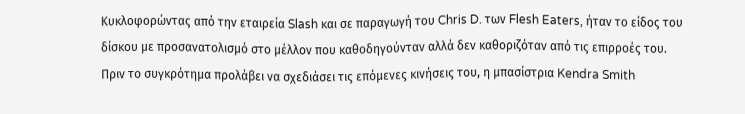Κυκλοφορώντας από την εταιρεία Slash και σε παραγωγή του Chris D. των Flesh Eaters, ήταν το είδος του δίσκου με προσανατολισμό στο μέλλον που καθοδηγούνταν αλλά δεν καθοριζόταν από τις επιρροές του. Πριν το συγκρότημα προλάβει να σχεδιάσει τις επόμενες κινήσεις του, η μπασίστρια Kendra Smith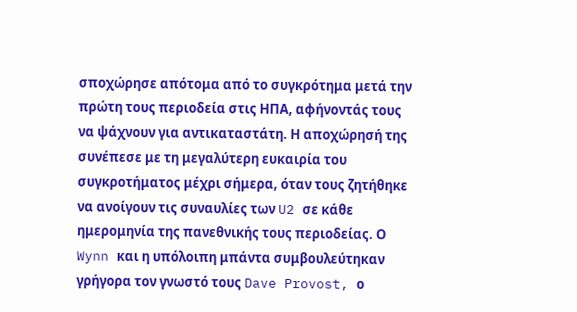σποχώρησε απότομα από το συγκρότημα μετά την πρώτη τους περιοδεία στις ΗΠΑ, αφήνοντάς τους να ψάχνουν για αντικαταστάτη. Η αποχώρησή της συνέπεσε με τη μεγαλύτερη ευκαιρία του συγκροτήματος μέχρι σήμερα, όταν τους ζητήθηκε να ανοίγουν τις συναυλίες των U2 σε κάθε ημερομηνία της πανεθνικής τους περιοδείας. Ο Wynn και η υπόλοιπη μπάντα συμβουλεύτηκαν γρήγορα τον γνωστό τους Dave Provost, ο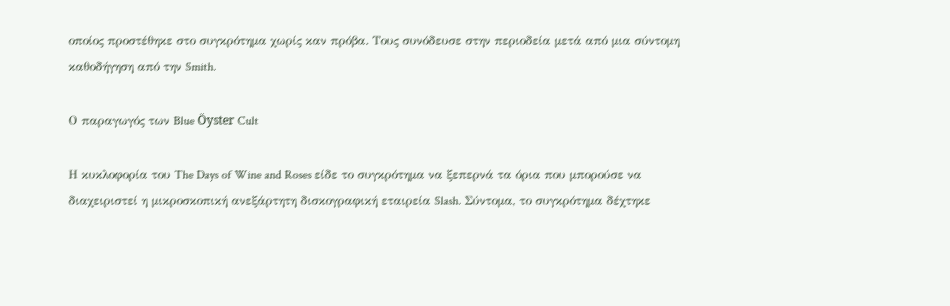οποίος προστέθηκε στο συγκρότημα χωρίς καν πρόβα. Τους συνόδευσε στην περιοδεία μετά από μια σύντομη καθοδήγηση από την Smith.

Ο παραγωγός των Blue Öyster Cult

Η κυκλοφορία του The Days of Wine and Roses είδε το συγκρότημα να ξεπερνά τα όρια που μπορούσε να διαχειριστεί η μικροσκοπική ανεξάρτητη δισκογραφική εταιρεία Slash. Σύντομα, το συγκρότημα δέχτηκε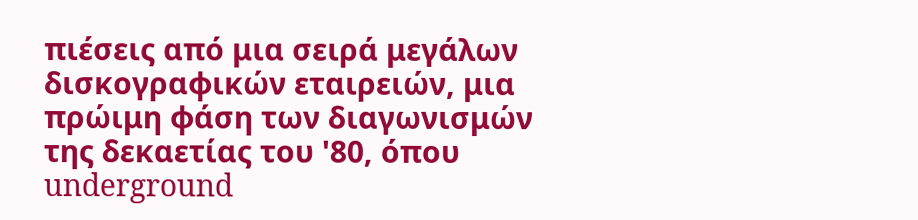πιέσεις από μια σειρά μεγάλων δισκογραφικών εταιρειών, μια πρώιμη φάση των διαγωνισμών της δεκαετίας του '80, όπου underground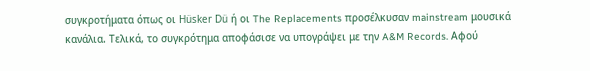συγκροτήματα όπως οι Hüsker Dü ή οι The Replacements προσέλκυσαν mainstream μουσικά κανάλια. Τελικά, το συγκρότημα αποφάσισε να υπογράψει με την A&M Records. Αφού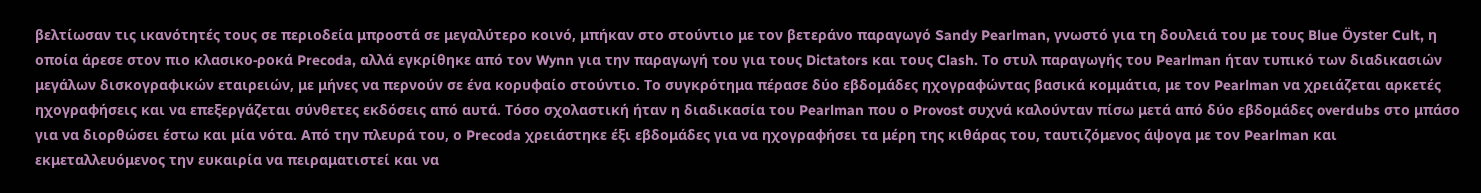βελτίωσαν τις ικανότητές τους σε περιοδεία μπροστά σε μεγαλύτερο κοινό, μπήκαν στο στούντιο με τον βετεράνο παραγωγό Sandy Pearlman, γνωστό για τη δουλειά του με τους Blue Öyster Cult, η οποία άρεσε στον πιο κλασικο-ροκά Precoda, αλλά εγκρίθηκε από τον Wynn για την παραγωγή του για τους Dictators και τους Clash. Το στυλ παραγωγής του Pearlman ήταν τυπικό των διαδικασιών μεγάλων δισκογραφικών εταιρειών, με μήνες να περνούν σε ένα κορυφαίο στούντιο. Tο συγκρότημα πέρασε δύο εβδομάδες ηχογραφώντας βασικά κομμάτια, με τον Pearlman να χρειάζεται αρκετές ηχογραφήσεις και να επεξεργάζεται σύνθετες εκδόσεις από αυτά. Τόσο σχολαστική ήταν η διαδικασία του Pearlman που ο Provost συχνά καλούνταν πίσω μετά από δύο εβδομάδες overdubs στο μπάσο για να διορθώσει έστω και μία νότα. Από την πλευρά του, ο Precoda χρειάστηκε έξι εβδομάδες για να ηχογραφήσει τα μέρη της κιθάρας του, ταυτιζόμενος άψογα με τον Pearlman και εκμεταλλευόμενος την ευκαιρία να πειραματιστεί και να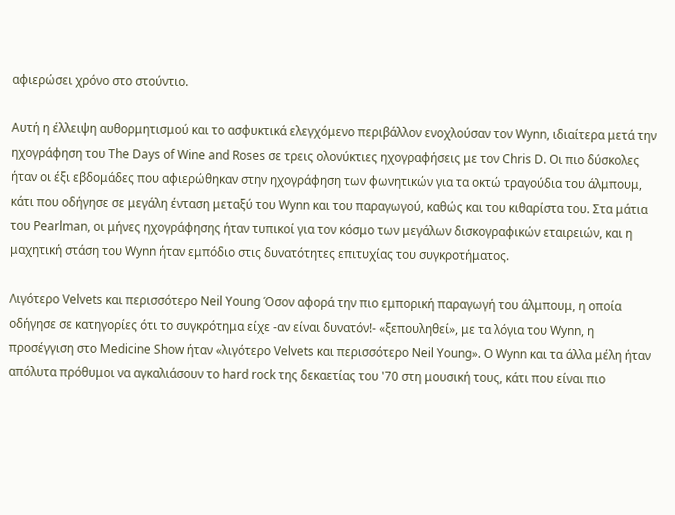αφιερώσει χρόνο στο στούντιο.

Αυτή η έλλειψη αυθορμητισμού και το ασφυκτικά ελεγχόμενο περιβάλλον ενοχλούσαν τον Wynn, ιδιαίτερα μετά την ηχογράφηση του The Days of Wine and Roses σε τρεις ολονύκτιες ηχογραφήσεις με τον Chris D. Οι πιο δύσκολες ήταν οι έξι εβδομάδες που αφιερώθηκαν στην ηχογράφηση των φωνητικών για τα οκτώ τραγούδια του άλμπουμ, κάτι που οδήγησε σε μεγάλη ένταση μεταξύ του Wynn και του παραγωγού, καθώς και του κιθαρίστα του. Στα μάτια του Pearlman, οι μήνες ηχογράφησης ήταν τυπικοί για τον κόσμο των μεγάλων δισκογραφικών εταιρειών, και η μαχητική στάση του Wynn ήταν εμπόδιο στις δυνατότητες επιτυχίας του συγκροτήματος.

Λιγότερο Velvets και περισσότερο Neil Young Όσον αφορά την πιο εμπορική παραγωγή του άλμπουμ, η οποία οδήγησε σε κατηγορίες ότι το συγκρότημα είχε -αν είναι δυνατόν!- «ξεπουληθεί», με τα λόγια του Wynn, η προσέγγιση στο Medicine Show ήταν «λιγότερο Velvets και περισσότερο Neil Young». Ο Wynn και τα άλλα μέλη ήταν απόλυτα πρόθυμοι να αγκαλιάσουν το hard rock της δεκαετίας του '70 στη μουσική τους, κάτι που είναι πιο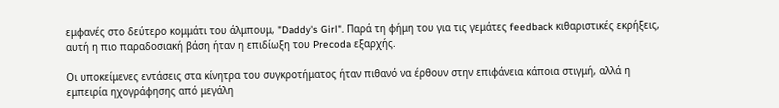εμφανές στο δεύτερο κομμάτι του άλμπουμ, "Daddy's Girl". Παρά τη φήμη του για τις γεμάτες feedback κιθαριστικές εκρήξεις, αυτή η πιο παραδοσιακή βάση ήταν η επιδίωξη του Precoda εξαρχής.

Οι υποκείμενες εντάσεις στα κίνητρα του συγκροτήματος ήταν πιθανό να έρθουν στην επιφάνεια κάποια στιγμή, αλλά η εμπειρία ηχογράφησης από μεγάλη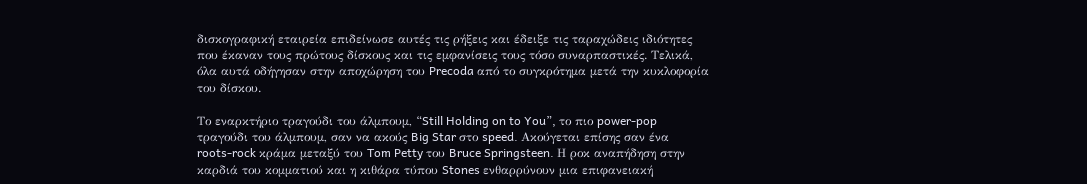δισκογραφική εταιρεία επιδείνωσε αυτές τις ρήξεις και έδειξε τις ταραχώδεις ιδιότητες που έκαναν τους πρώτους δίσκους και τις εμφανίσεις τους τόσο συναρπαστικές. Τελικά, όλα αυτά οδήγησαν στην αποχώρηση του Precoda από το συγκρότημα μετά την κυκλοφορία του δίσκου.

Το εναρκτήριο τραγούδι του άλμπουμ, “Still Holding on to You”, το πιο power-pop τραγούδι του άλμπουμ, σαν να ακούς Big Star στο speed. Ακούγεται επίσης σαν ένα roots-rock κράμα μεταξύ του Tom Petty του Bruce Springsteen. Η ροκ αναπήδηση στην καρδιά του κομματιού και η κιθάρα τύπου Stones ενθαρρύνουν μια επιφανειακή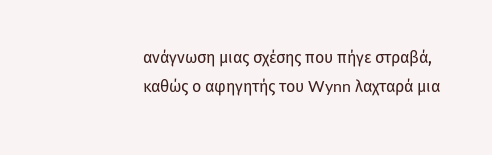ανάγνωση μιας σχέσης που πήγε στραβά, καθώς ο αφηγητής του Wynn λαχταρά μια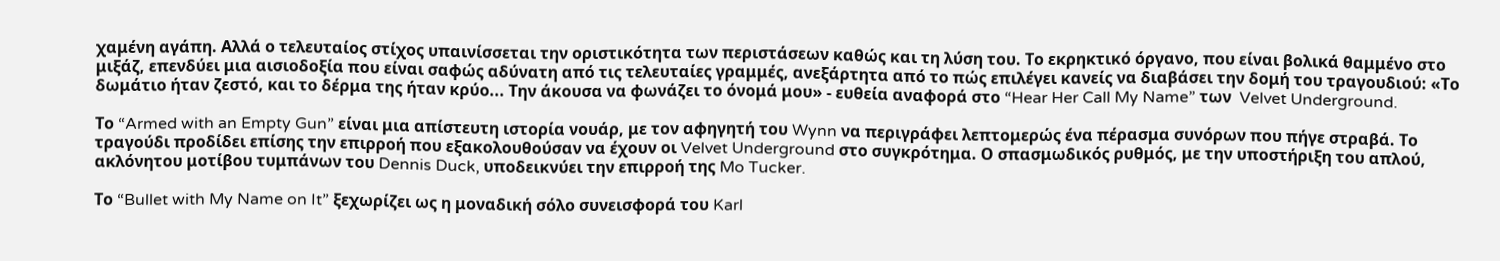χαμένη αγάπη. Αλλά ο τελευταίος στίχος υπαινίσσεται την οριστικότητα των περιστάσεων καθώς και τη λύση του. Το εκρηκτικό όργανο, που είναι βολικά θαμμένο στο μιξάζ, επενδύει μια αισιοδοξία που είναι σαφώς αδύνατη από τις τελευταίες γραμμές, ανεξάρτητα από το πώς επιλέγει κανείς να διαβάσει την δομή του τραγουδιού: «Το δωμάτιο ήταν ζεστό, και το δέρμα της ήταν κρύο... Την άκουσα να φωνάζει το όνομά μου» - ευθεία αναφορά στο “Hear Her Call My Name” των  Velvet Underground.

Το “Armed with an Empty Gun” είναι μια απίστευτη ιστορία νουάρ, με τον αφηγητή του Wynn να περιγράφει λεπτομερώς ένα πέρασμα συνόρων που πήγε στραβά. Το τραγούδι προδίδει επίσης την επιρροή που εξακολουθούσαν να έχουν οι Velvet Underground στο συγκρότημα. Ο σπασμωδικός ρυθμός, με την υποστήριξη του απλού, ακλόνητου μοτίβου τυμπάνων του Dennis Duck, υποδεικνύει την επιρροή της Mo Tucker.

Το “Bullet with My Name on It” ξεχωρίζει ως η μοναδική σόλο συνεισφορά του Karl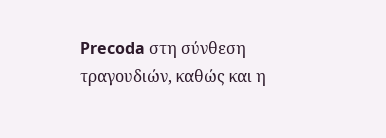Precoda στη σύνθεση τραγουδιών, καθώς και η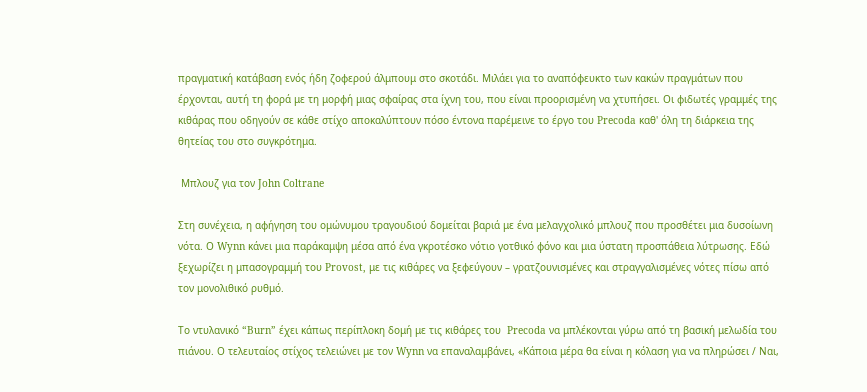πραγματική κατάβαση ενός ήδη ζοφερού άλμπουμ στο σκοτάδι. Μιλάει για το αναπόφευκτο των κακών πραγμάτων που έρχονται, αυτή τη φορά με τη μορφή μιας σφαίρας στα ίχνη του, που είναι προορισμένη να χτυπήσει. Οι φιδωτές γραμμές της κιθάρας που οδηγούν σε κάθε στίχο αποκαλύπτουν πόσο έντονα παρέμεινε το έργο του Precoda καθ' όλη τη διάρκεια της θητείας του στο συγκρότημα.

 Μπλουζ για τον John Coltrane

Στη συνέχεια, η αφήγηση του ομώνυμου τραγουδιού δομείται βαριά με ένα μελαγχολικό μπλουζ που προσθέτει μια δυσοίωνη νότα. Ο Wynn κάνει μια παράκαμψη μέσα από ένα γκροτέσκο νότιο γοτθικό φόνο και μια ύστατη προσπάθεια λύτρωσης. Εδώ ξεχωρίζει η μπασογραμμή του Provost, με τις κιθάρες να ξεφεύγουν – γρατζουνισμένες και στραγγαλισμένες νότες πίσω από τον μονολιθικό ρυθμό.

Το ντυλανικό “Burn” έχει κάπως περίπλοκη δομή με τις κιθάρες του  Precoda να μπλέκονται γύρω από τη βασική μελωδία του πιάνου. Ο τελευταίος στίχος τελειώνει με τον Wynn να επαναλαμβάνει, «Κάποια μέρα θα είναι η κόλαση για να πληρώσει / Ναι,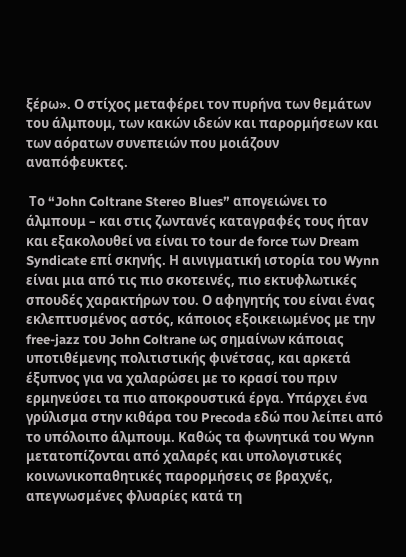ξέρω». Ο στίχος μεταφέρει τον πυρήνα των θεμάτων του άλμπουμ, των κακών ιδεών και παρορμήσεων και των αόρατων συνεπειών που μοιάζουν αναπόφευκτες.

 Το “John Coltrane Stereo Blues” απογειώνει το άλμπουμ – και στις ζωντανές καταγραφές τους ήταν και εξακολουθεί να είναι το tour de force των Dream Syndicate επί σκηνής. Η αινιγματική ιστορία του Wynn είναι μια από τις πιο σκοτεινές, πιο εκτυφλωτικές σπουδές χαρακτήρων του. Ο αφηγητής του είναι ένας εκλεπτυσμένος αστός, κάποιος εξοικειωμένος με την free-jazz του John Coltrane ως σημαίνων κάποιας υποτιθέμενης πολιτιστικής φινέτσας, και αρκετά έξυπνος για να χαλαρώσει με το κρασί του πριν ερμηνεύσει τα πιο αποκρουστικά έργα. Υπάρχει ένα γρύλισμα στην κιθάρα του Precoda εδώ που λείπει από το υπόλοιπο άλμπουμ. Καθώς τα φωνητικά του Wynn μετατοπίζονται από χαλαρές και υπολογιστικές κοινωνικοπαθητικές παρορμήσεις σε βραχνές, απεγνωσμένες φλυαρίες κατά τη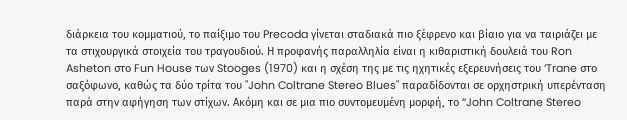διάρκεια του κομματιού, το παίξιμο του Precoda γίνεται σταδιακά πιο ξέφρενο και βίαιο για να ταιριάζει με τα στιχουργικά στοιχεία του τραγουδιού. Η προφανής παραλληλία είναι η κιθαριστική δουλειά του Ron Asheton στο Fun House των Stooges (1970) και η σχέση της με τις ηχητικές εξερευνήσεις του ‘Trane στο σαξόφωνο, καθώς τα δύο τρίτα του "John Coltrane Stereo Blues" παραδίδονται σε ορχηστρική υπερένταση παρά στην αφήγηση των στίχων. Aκόμη και σε μια πιο συντομευμένη μορφή, το “John Coltrane Stereo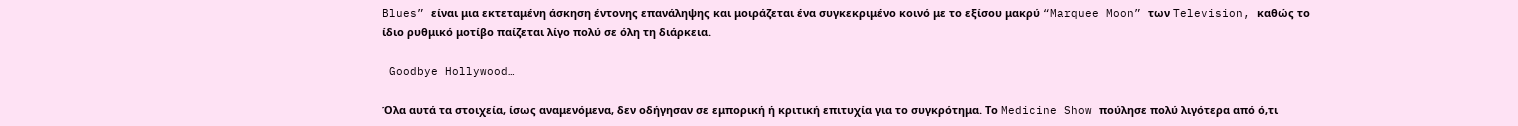Blues” είναι μια εκτεταμένη άσκηση έντονης επανάληψης και μοιράζεται ένα συγκεκριμένο κοινό με το εξίσου μακρύ “Marquee Moon” των Television, καθώς το ίδιο ρυθμικό μοτίβο παίζεται λίγο πολύ σε όλη τη διάρκεια.

 Goodbye Hollywood…

Όλα αυτά τα στοιχεία, ίσως αναμενόμενα, δεν οδήγησαν σε εμπορική ή κριτική επιτυχία για το συγκρότημα. Το Medicine Show πούλησε πολύ λιγότερα από ό,τι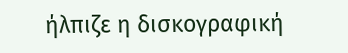ήλπιζε η δισκογραφική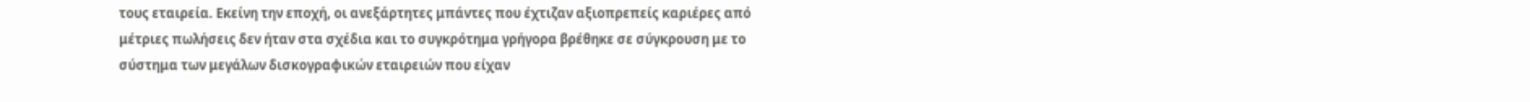τους εταιρεία. Εκείνη την εποχή, οι ανεξάρτητες μπάντες που έχτιζαν αξιοπρεπείς καριέρες από μέτριες πωλήσεις δεν ήταν στα σχέδια και το συγκρότημα γρήγορα βρέθηκε σε σύγκρουση με το σύστημα των μεγάλων δισκογραφικών εταιρειών που είχαν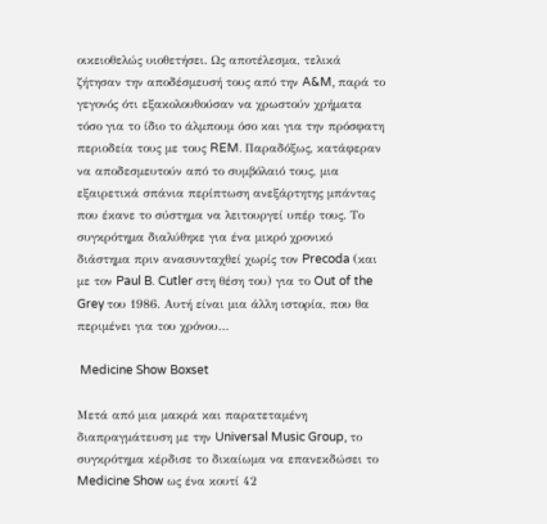οικειοθελώς υιοθετήσει. Ως αποτέλεσμα, τελικά ζήτησαν την αποδέσμευσή τους από την A&M, παρά το γεγονός ότι εξακολουθούσαν να χρωστούν χρήματα τόσο για το ίδιο το άλμπουμ όσο και για την πρόσφατη περιοδεία τους με τους REM. Παραδόξως, κατάφεραν να αποδεσμευτούν από το συμβόλαιό τους, μια εξαιρετικά σπάνια περίπτωση ανεξάρτητης μπάντας που έκανε το σύστημα να λειτουργεί υπέρ τους. Το συγκρότημα διαλύθηκε για ένα μικρό χρονικό διάστημα πριν ανασυνταχθεί χωρίς τον Precoda (και με τον Paul B. Cutler στη θέση του) για το Out of the Grey του 1986. Αυτή είναι μια άλλη ιστορία, που θα περιμένει για του χρόνου…

 Medicine Show Boxset

Μετά από μια μακρά και παρατεταμένη διαπραγμάτευση με την Universal Music Group, το συγκρότημα κέρδισε το δικαίωμα να επανεκδώσει το Medicine Show ως ένα κουτί 42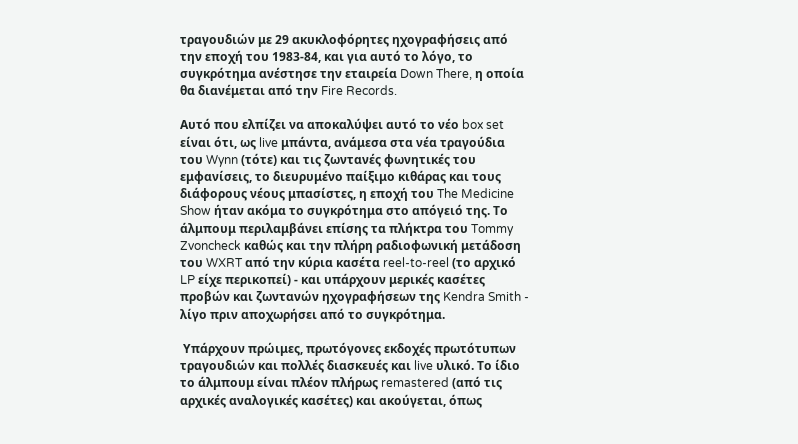τραγουδιών με 29 ακυκλοφόρητες ηχογραφήσεις από την εποχή του 1983-84, και για αυτό το λόγο, το συγκρότημα ανέστησε την εταιρεία Down There, η οποία θα διανέμεται από την Fire Records.

Αυτό που ελπίζει να αποκαλύψει αυτό το νέο box set είναι ότι, ως live μπάντα, ανάμεσα στα νέα τραγούδια του Wynn (τότε) και τις ζωντανές φωνητικές του εμφανίσεις, το διευρυμένο παίξιμο κιθάρας και τους διάφορους νέους μπασίστες, η εποχή του The Medicine Show ήταν ακόμα το συγκρότημα στο απόγειό της. Το άλμπουμ περιλαμβάνει επίσης τα πλήκτρα του Tommy Zvoncheck καθώς και την πλήρη ραδιοφωνική μετάδοση του WXRT από την κύρια κασέτα reel-to-reel (το αρχικό LP είχε περικοπεί) - και υπάρχουν μερικές κασέτες προβών και ζωντανών ηχογραφήσεων της Kendra Smith - λίγο πριν αποχωρήσει από το συγκρότημα.

 Υπάρχουν πρώιμες, πρωτόγονες εκδοχές πρωτότυπων τραγουδιών και πολλές διασκευές και live υλικό. Το ίδιο το άλμπουμ είναι πλέον πλήρως remastered (από τις αρχικές αναλογικές κασέτες) και ακούγεται, όπως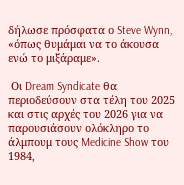δήλωσε πρόσφατα ο Steve Wynn, «όπως θυμάμαι να το άκουσα ενώ το μιξάραμε».

 Οι Dream Syndicate θα περιοδεύσουν στα τέλη του 2025 και στις αρχές του 2026 για να παρουσιάσουν ολόκληρο το άλμπουμ τους Medicine Show του 1984,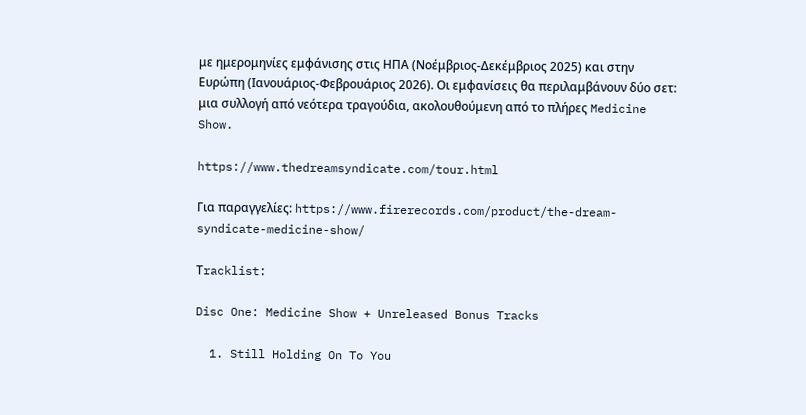με ημερομηνίες εμφάνισης στις ΗΠΑ (Νοέμβριος-Δεκέμβριος 2025) και στην Ευρώπη (Ιανουάριος-Φεβρουάριος 2026). Οι εμφανίσεις θα περιλαμβάνουν δύο σετ: μια συλλογή από νεότερα τραγούδια, ακολουθούμενη από το πλήρες Medicine Show.

https://www.thedreamsyndicate.com/tour.html

Για παραγγελίες: https://www.firerecords.com/product/the-dream-syndicate-medicine-show/

Τracklist:

Disc One: Medicine Show + Unreleased Bonus Tracks

  1. Still Holding On To You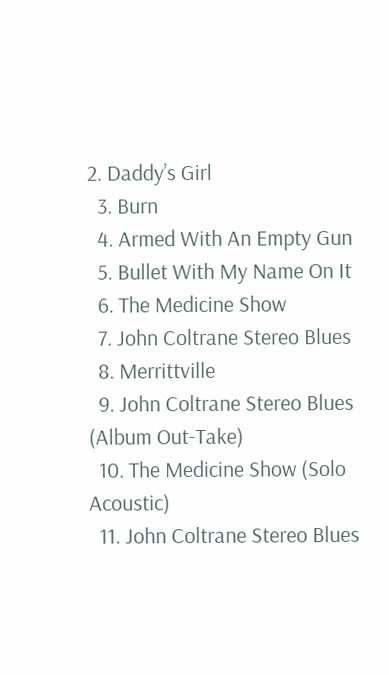2. Daddy’s Girl
  3. Burn
  4. Armed With An Empty Gun
  5. Bullet With My Name On It
  6. The Medicine Show
  7. John Coltrane Stereo Blues
  8. Merrittville
  9. John Coltrane Stereo Blues (Album Out-Take)
  10. The Medicine Show (Solo Acoustic)
  11. John Coltrane Stereo Blues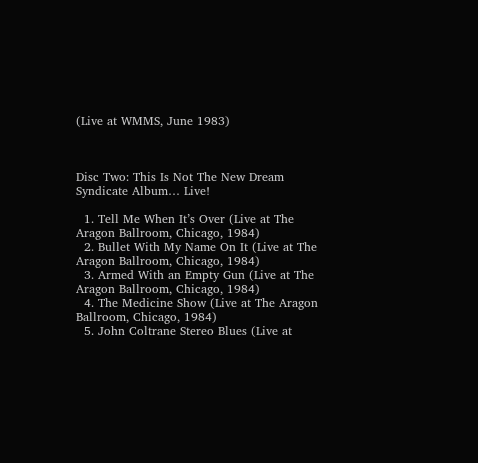(Live at WMMS, June 1983)



Disc Two: This Is Not The New Dream Syndicate Album… Live!

  1. Tell Me When It’s Over (Live at The Aragon Ballroom, Chicago, 1984)
  2. Bullet With My Name On It (Live at The Aragon Ballroom, Chicago, 1984)
  3. Armed With an Empty Gun (Live at The Aragon Ballroom, Chicago, 1984)
  4. The Medicine Show (Live at The Aragon Ballroom, Chicago, 1984)
  5. John Coltrane Stereo Blues (Live at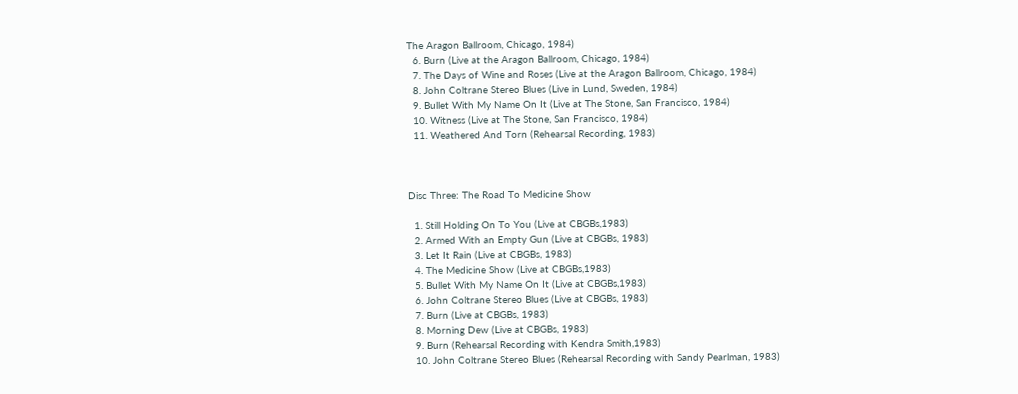The Aragon Ballroom, Chicago, 1984)
  6. Burn (Live at the Aragon Ballroom, Chicago, 1984)
  7. The Days of Wine and Roses (Live at the Aragon Ballroom, Chicago, 1984)
  8. John Coltrane Stereo Blues (Live in Lund, Sweden, 1984)
  9. Bullet With My Name On It (Live at The Stone, San Francisco, 1984)
  10. Witness (Live at The Stone, San Francisco, 1984)
  11. Weathered And Torn (Rehearsal Recording, 1983)



Disc Three: The Road To Medicine Show

  1. Still Holding On To You (Live at CBGBs,1983)
  2. Armed With an Empty Gun (Live at CBGBs, 1983)
  3. Let It Rain (Live at CBGBs, 1983)
  4. The Medicine Show (Live at CBGBs,1983)
  5. Bullet With My Name On It (Live at CBGBs,1983)
  6. John Coltrane Stereo Blues (Live at CBGBs, 1983)
  7. Burn (Live at CBGBs, 1983)
  8. Morning Dew (Live at CBGBs, 1983)
  9. Burn (Rehearsal Recording with Kendra Smith,1983)
  10. John Coltrane Stereo Blues (Rehearsal Recording with Sandy Pearlman, 1983)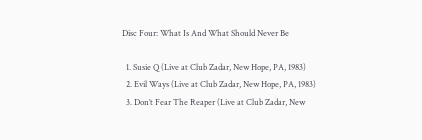Disc Four: What Is And What Should Never Be

  1. Susie Q (Live at Club Zadar, New Hope, PA, 1983)
  2. Evil Ways (Live at Club Zadar, New Hope, PA, 1983)
  3. Don’t Fear The Reaper (Live at Club Zadar, New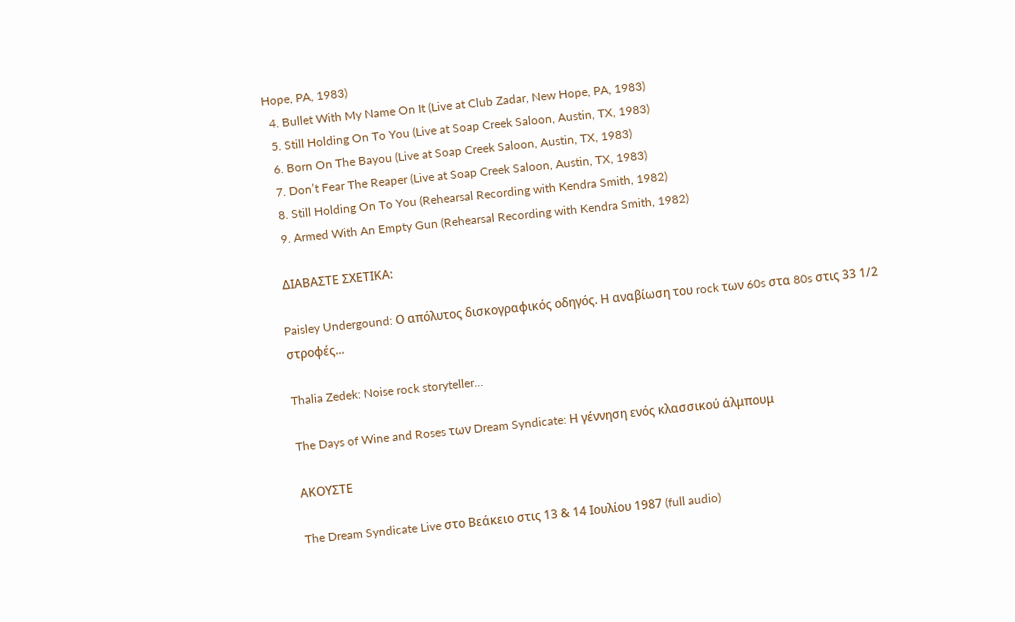Hope, PA, 1983)
  4. Bullet With My Name On It (Live at Club Zadar, New Hope, PA, 1983)
  5. Still Holding On To You (Live at Soap Creek Saloon, Austin, TX, 1983)
  6. Born On The Bayou (Live at Soap Creek Saloon, Austin, TX, 1983)
  7. Don’t Fear The Reaper (Live at Soap Creek Saloon, Austin, TX, 1983)
  8. Still Holding On To You (Rehearsal Recording with Kendra Smith, 1982)
  9. Armed With An Empty Gun (Rehearsal Recording with Kendra Smith, 1982)

 ΔΙΑΒΑΣΤΕ ΣΧΕΤΙΚΑ:

Paisley Undergound: Ο απόλυτος δισκογραφικός οδηγός. Η αναβίωση του rock των 60s στα 80s στις 33 1/2 στροφές...

Thalia Zedek: Noise rock storyteller...

The Days of Wine and Roses των Dream Syndicate: Η γέννηση ενός κλασσικού άλμπουμ

ΑΚΟΥΣΤΕ

The Dream Syndicate Live στο Βεάκειο στις 13 & 14 Ιουλίου 1987 (full audio)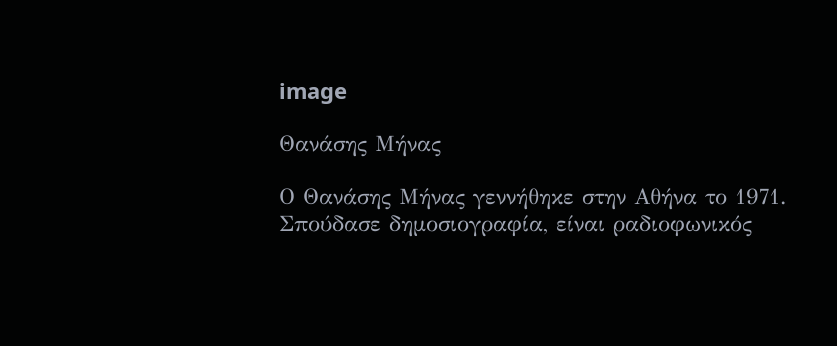image

Θανάσης Μήνας

Ο Θανάσης Μήνας γεννήθηκε στην Αθήνα το 1971. Σπούδασε δημοσιογραφία, είναι ραδιοφωνικός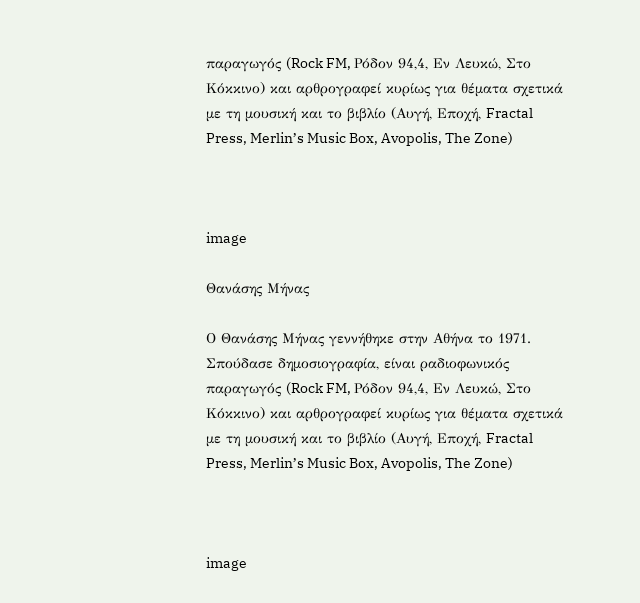παραγωγός (Rock FM, Ρόδον 94,4, Εν Λευκώ, Στο Κόκκινο) και αρθρογραφεί κυρίως για θέματα σχετικά με τη μουσική και το βιβλίο (Αυγή, Εποχή, Fractal Press, Merlin’s Music Box, Avopolis, The Zone)



image

Θανάσης Μήνας

Ο Θανάσης Μήνας γεννήθηκε στην Αθήνα το 1971. Σπούδασε δημοσιογραφία, είναι ραδιοφωνικός παραγωγός (Rock FM, Ρόδον 94,4, Εν Λευκώ, Στο Κόκκινο) και αρθρογραφεί κυρίως για θέματα σχετικά με τη μουσική και το βιβλίο (Αυγή, Εποχή, Fractal Press, Merlin’s Music Box, Avopolis, The Zone)



image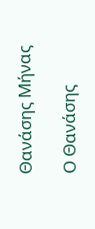Θανάσης Μήνας

Ο Θανάσης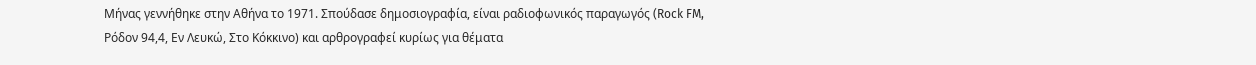Μήνας γεννήθηκε στην Αθήνα το 1971. Σπούδασε δημοσιογραφία, είναι ραδιοφωνικός παραγωγός (Rock FM, Ρόδον 94,4, Εν Λευκώ, Στο Κόκκινο) και αρθρογραφεί κυρίως για θέματα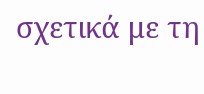σχετικά με τη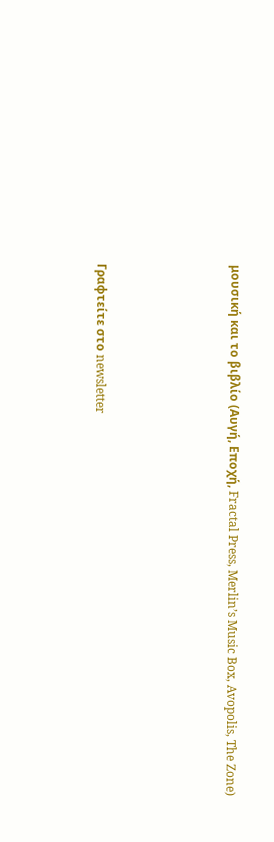μουσική και το βιβλίο (Αυγή, Εποχή, Fractal Press, Merlin’s Music Box, Avopolis, The Zone)




Γραφτείτε στο newsletter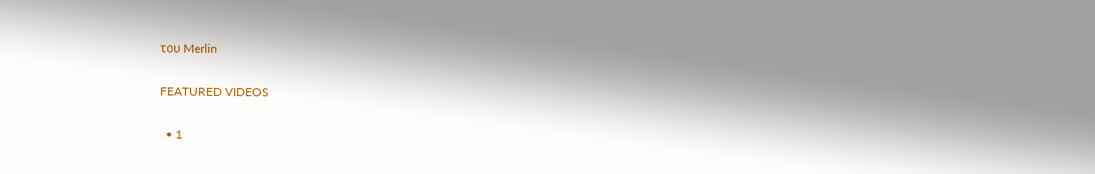του Merlin

FEATURED VIDEOS

  • 1